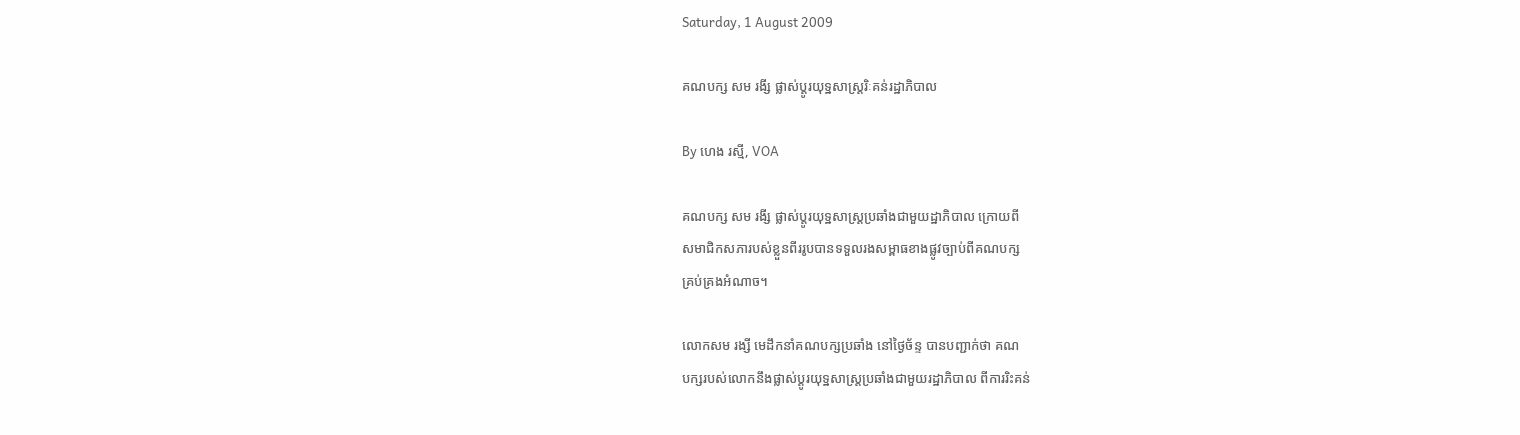Saturday, 1 August 2009

គណបក្ស សម រងី្ស ផ្លាស់ប្តូរយុទ្ឋសាស្រ្តរិៈគន់រដ្ឋាភិបាល

By ហេង រស្មី, VOA

គណបក្ស សម រងី្ស ផ្លាស់ប្តូរយុទ្ឋសាស្រ្តប្រឆាំងជាមួយដ្ឋាភិបាល ក្រោយពី
សមាជិកសភារបស់ខ្លួនពីររូបបានទទួលរងសម្ពាធខាងផ្លូវច្បាប់ពីគណបក្ស
គ្រប់គ្រងអំណាច។

លោកសម រង្សី មេដឹកនាំគណបក្សប្រឆាំង នៅថ្ងៃច័ន្ទ បានបញ្ជាក់ថា គណ
បក្សរបស់លោកនឹងផ្លាស់ប្តូរយុទ្ឋសាស្រ្តប្រឆាំងជាមួយរដ្ឋាភិបាល ពីការរិះគន់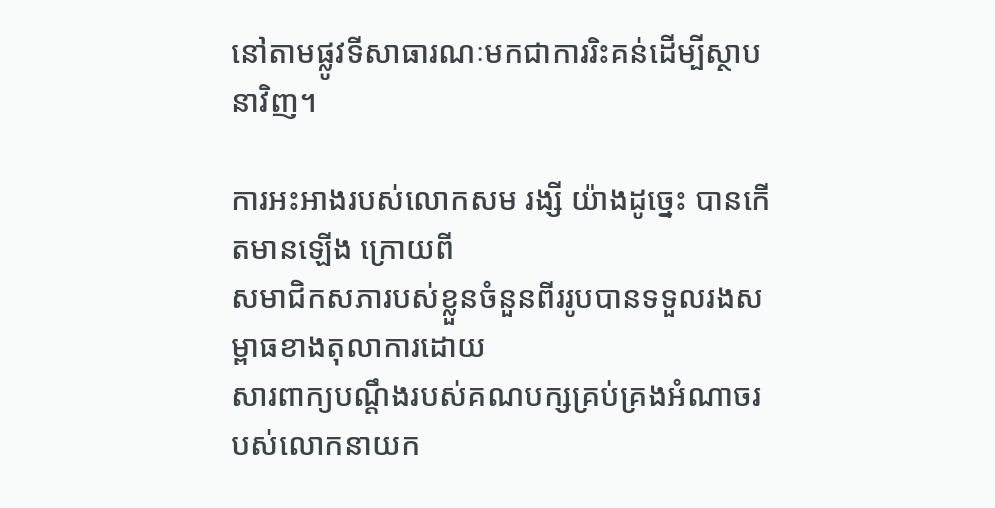នៅតាមផ្លូវទីសាធារណៈមកជាការរិះគន់ដើម្បីស្ថាបនាវិញ។

ការអះអាងរបស់លោកសម រង្សី យ៉ាងដូច្នេះ បានកើតមានឡើង ក្រោយពី
សមាជិកសភារបស់ខ្លួនចំនួនពីររូបបានទទួលរងសម្ពាធខាងតុលាការដោយ
សារពាក្យបណ្តឹងរបស់គណបក្សគ្រប់គ្រងអំណាចរបស់លោកនាយក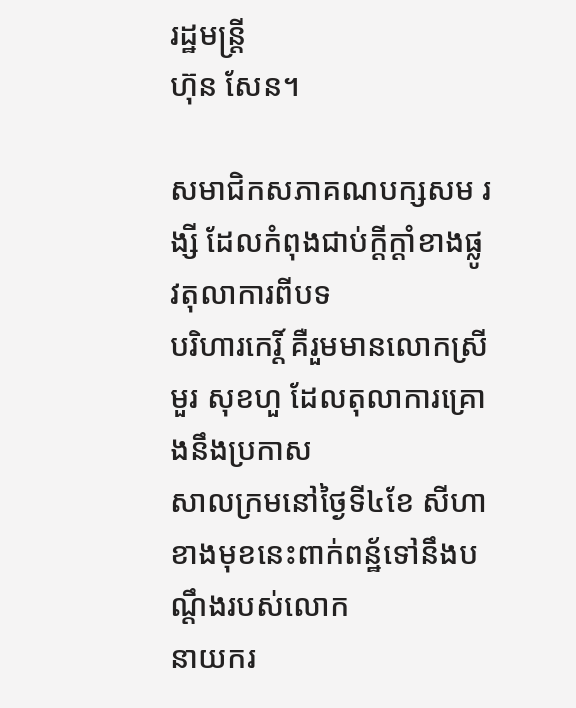រដ្ឋមន្រ្តី
ហ៊ុន សែន។

សមាជិកសភាគណបក្សសម រង្សី ដែលកំពុងជាប់ក្តីក្តាំខាងផ្លូវតុលាការពីបទ
បរិហារកេរិ៍្ត គឺរួមមានលោកស្រីមួរ សុខហួ ដែលតុលាការគ្រោងនឹងប្រកាស
សាលក្រមនៅថ្ងៃទី៤ខែ សីហាខាងមុខនេះពាក់ពន្ឋ័ទៅនឹងបណ្តឹងរបស់លោក
នាយករ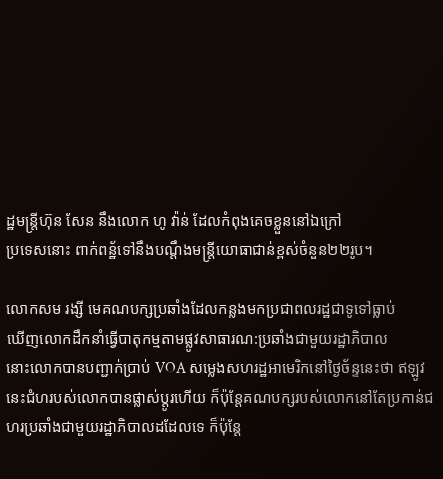ដ្ឋមន្រ្តីហ៊ុន សែន នឹងលោក ហូ វ៉ាន់ ដែលកំពុងគេចខ្លួននៅឯក្រៅ
ប្រទេសនោះ ពាក់ពន្ឋ័ទៅនឹងបណ្តឹងមន្រ្តីយោធាជាន់ខ្ពស់ចំនួន២២រូប។

លោកសម រង្សី មេគណបក្សប្រឆាំងដែលកន្លងមកប្រជាពលរដ្ឋជាទូទៅធ្លាប់
ឃើញលោកដឹកនាំធ្វើបាតុកម្មតាមផ្លូវសាធារណ:ប្រឆាំងជាមួយរដ្ឋាភិបាល
នោះលោកបានបញ្ជាក់ប្រាប់ VOA សម្លេងសហរដ្ឋអាមេរិកនៅថ្ងៃច័ន្ទនេះថា ឥឡូវនេះជំហរបស់លោកបានផ្លាស់ប្តូរហើយ ក៏ប៉ុន្តែគណបក្សរបស់លោកនៅតែប្រកាន់ជហរប្រឆាំងជាមួយរដ្ឋាភិបាលដដែលទេ ក៏ប៉ុន្តែ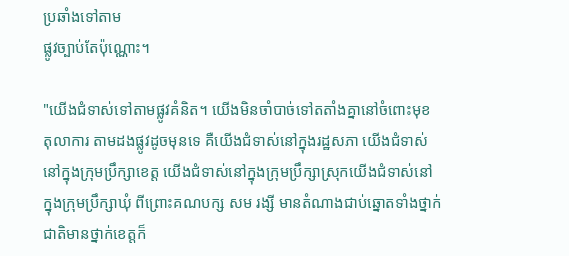ប្រឆាំងទៅតាម
ផ្លូវច្បាប់តែប៉ុណ្ណោះ។

"យើងជំទាស់ទៅតាមផ្លូវគំនិត។ យើងមិនចាំបាច់ទៅតតាំងគ្នានៅចំពោះមុខ
តុលាការ តាមដងផ្លូវដូចមុនទេ គឺយើងជំទាស់នៅក្នុងរដ្ឋសភា យើងជំទាស់
នៅក្នុងក្រុមប្រឹក្សាខេត្ត យើងជំទាស់នៅក្នុងក្រុមប្រឹក្សាស្រុកយើងជំទាស់នៅ
ក្នុងក្រុមប្រឹក្សាឃុំ ពីព្រោះគណបក្ស សម រង្សី មានតំណាងជាប់ឆ្នោតទាំងថ្នាក់
ជាតិមានថ្នាក់ខេត្តក៏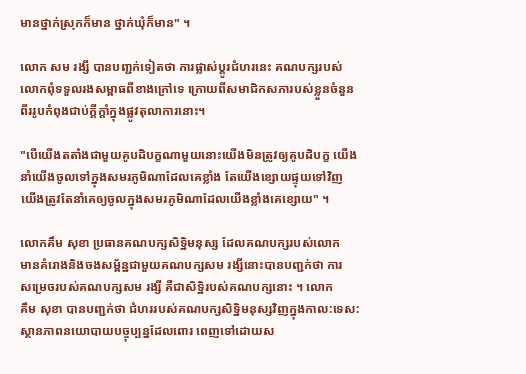មានថ្នាក់ស្រុកក៏មាន ថ្នាក់ឃុំក៏មាន" ។

លោក សម រង្សី បានបពា្ជក់ទៀតថា ការផ្លាស់ប្តូរជំហរនេះ គណបក្សរបស់
លោកពុំទទួលរងសម្ពាធពីខាងក្រៅទេ ក្រោយពីសមាជិកសភារបស់ខ្លួនចំនួន
ពីររូបកំពុងជាប់ក្តីក្តាំក្នុងផ្លូវតុលាការនោះ។

"បើយើងតតាំងជាមួយគូបដិបក្ខណាមួយនោះយើងមិនត្រូវឲ្យគូបដិបក្ខ យើង
នាំយើងចូលទៅក្នុងសមរភូមិណាដែលគេខ្លាំង តែយើងខ្សោយផ្ទុយទៅវិញ
យើងត្រូវតែនាំគេឲ្យចូលក្នុងសមរភូមិណាដែលយើងខ្លាំងគេខ្សោយ" ។

លោកគឹម សុខា ប្រធានគណបក្សសិទ្ឋិមនុស្ស ដែលគណបក្សរបស់លោក
មានគំរោងនិងចងសម្ព័ន្ឋជាមួយគណបក្សសម រង្សីនោះបានបពា្ជក់ថា ការ
សម្រេចរបស់គណបក្សសម រង្សី គឺជាសិទ្ឋិរបស់គណបក្សនោះ ។ លោក
គឹម សុខា បានបពា្ជក់ថា ជំហររបស់គណបក្សសិទ្ឋិមនុស្សវិញក្នុងកាល:ទេស:
ស្ថានភាពនយោបាយបច្ចុប្បន្នដែលពោរ ពេញទៅដោយស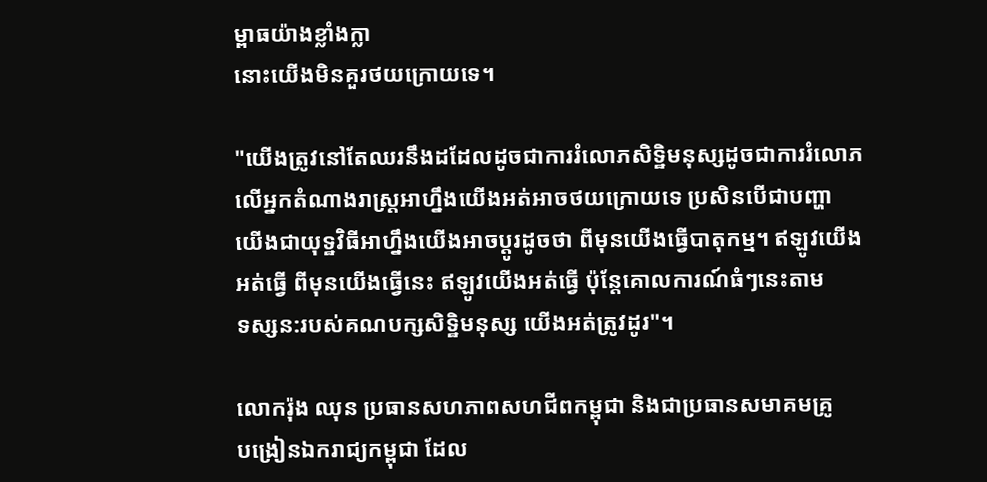ម្ពាធយ៉ាងខ្លាំងក្លា
នោះយើងមិនគួរថយក្រោយទេ។

"យើងត្រូវនៅតែឈរនឹងដដែលដូចជាការរំលោភសិទ្ឋិមនុស្សដូចជាការរំលោភ
លើអ្នកតំណាងរាស្រ្តអាហ្នឹងយើងអត់អាចថយក្រោយទេ ប្រសិនបើជាបញ្ហា
យើងជាយុទ្ឋវិធីអាហ្នឹងយើងអាចប្តូរដូចថា ពីមុនយើងធ្វើបាតុកម្ម។ ឥឡូវយើង
អត់ធ្វើ ពីមុនយើងធ្វើនេះ ឥឡូវយើងអត់ធ្វើ ប៉ុន្តែគោលការណ៍ធំៗនេះតាម
ទស្សន:របស់គណបក្សសិទ្ឋិមនុស្ស យើងអត់ត្រូវដូរ"។

លោករ៉ុង ឈុន ប្រធានសហភាពសហជីពកម្ពុជា និងជាប្រធានសមាគមគ្រូ
បង្រៀនឯករាជ្យកម្ពុជា ដែល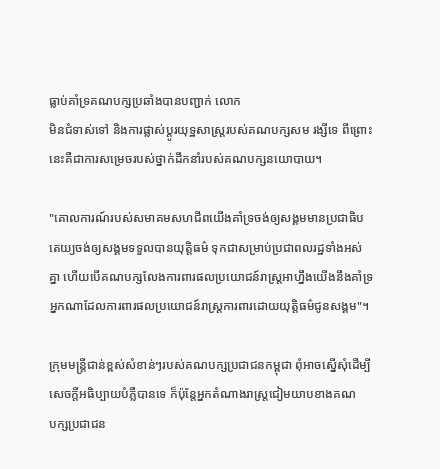ធ្លាប់គាំទ្រគណបក្សប្រឆាំងបានបញ្ជាក់ លោក
មិនជំទាស់ទៅ និងការផ្លាស់ប្តូរយុទ្ឋសាស្រ្តរបស់គណបក្សសម រង្សីទេ ពីព្រោះ
នេះគឺជាការសម្រេចរបស់ថ្នាក់ដឹកនាំរបស់គណបក្សនយោបាយ។

"គោលការណ៍របស់សមាគមសហជីពយើងគាំទ្រចង់ឲ្យសង្គមមានប្រជាធិប
តេយ្យចង់ឲ្យសង្គមទទួលបានយុត្តិធម៌ ទុកជាសម្រាប់ប្រជាពលរដ្ឋទាំងអស់
គ្នា ហើយបើគណបក្សលែងការពារផលប្រយោជន៍រាស្រ្តអាហ្នឹងយើងនឹងគាំទ្រ
អ្នកណាដែលការពារផលប្រយោជន៍រាស្រ្តការពារដោយយុត្តិធម៌ជូនសង្គម"។

ក្រុមមន្រ្តីជាន់ខ្ពស់សំខាន់ៗរបស់គណបក្សប្រជាជនកម្ពុជា ពុំអាចស្នើសុំដើម្បី
សេចក្តីអធិប្បាយបំភ្លឺបានទេ ក៏ប៉ុន្តែអ្នកតំណាងរាស្ត្រជៀមយាបខាងគណ
បក្សប្រជាជន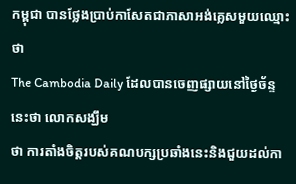កម្ពុជា បានថ្លែងប្រាប់កាសែតជាភាសាអង់គ្លេសមួយឈ្មោះថា
The Cambodia Daily ដែលបានចេញផ្សាយនៅថ្ងៃច័ន្ទនេះថា លោកសង្ឃឹម
ថា ការតាំងចិត្តរបស់គណបក្សប្រឆាំងនេះនិងជួយដល់កា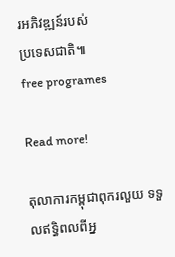រអភិវឌ្ឍន៍របស់
ប្រទេសជាតិ៕
free programes

Read more!

តុលាការកម្ពុជាពុករលួយ ទទួលឥទ្ធិពលពីអ្ន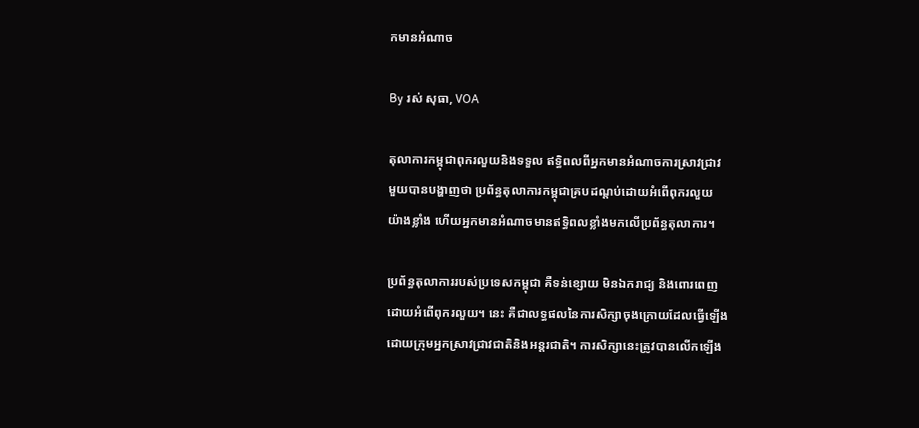កមានអំណាច

By រស់ សុធា, VOA

តុលាការកម្ពុជាពុករលួយនិងទទួល ឥទ្ធិពលពីអ្នកមានអំណាចការស្រាវជ្រាវ
មួយបានបង្ហាញថា ប្រព័ន្ធតុលាការកម្ពុជាគ្របដណ្តប់ដោយអំពើពុករលួយ
យ៉ាងខ្លាំង ហើយអ្នកមានអំណាចមានឥទ្ធិពលខ្លាំងមកលើប្រព័ន្ធតុលាការ។

ប្រព័ន្ធតុលាការរបស់ប្រទេសកម្ពុជា គឺទន់ខ្សោយ មិនឯករាជ្យ និងពោរពេញ
ដោយអំពើពុករលួយ។ នេះ គឺជាលទ្ធផលនៃការសិក្សាចុងក្រោយដែលធ្វើឡើង
ដោយក្រុមអ្នកស្រាវជ្រាវជាតិនិងអន្តរជាតិ។ ការសិក្សានេះត្រូវបានលើកឡើង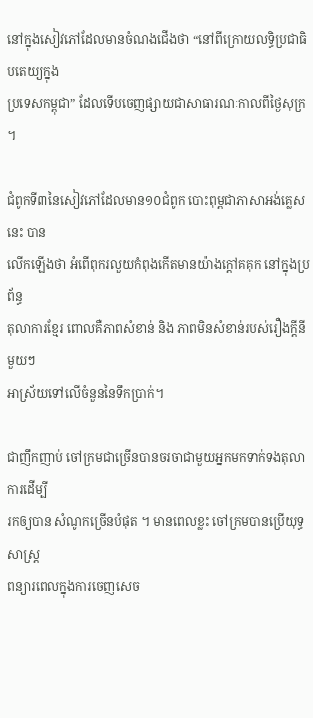នៅក្នុងសៀវភៅដែលមានចំណងជើងថា “នៅពីក្រោយលទ្ធិប្រជាធិបតេយ្យក្នុង
ប្រទេសកម្ពុជា” ដែលទើបចេញផ្សាយជាសាធារណៈកាលពីថ្ងៃសុក្រ ។

ជំពូកទី៣នៃសៀវភៅដែលមាន១០ជំពូក បោះពុម្ពជាភាសាអង់គ្លេសនេះ បាន
លើកឡើងថា អំពើពុករលួយកំពុងកើតមានយ៉ាងក្តៅគគុក នៅក្នុងប្រព័ន្ធ
តុលាការខ្មែរ ពោលគឺភាពសំខាន់ និង ភាពមិនសំខាន់របស់រឿងក្តីនីមួយៗ
អាស្រ័យទៅលើចំនួននៃទឹកប្រាក់។

ជាញឹកញាប់ ចៅក្រមជាច្រើនបានចរចាជាមួយអ្នកមកទាក់ទងតុលាការដើម្បី
រកឲ្យបាន សំណូកច្រើនបំផុត ។ មានពេលខ្លះ ចៅក្រមបានប្រើយុទ្ធសាស្ត្រ
ពន្យារពេលក្នុងការចេញសេច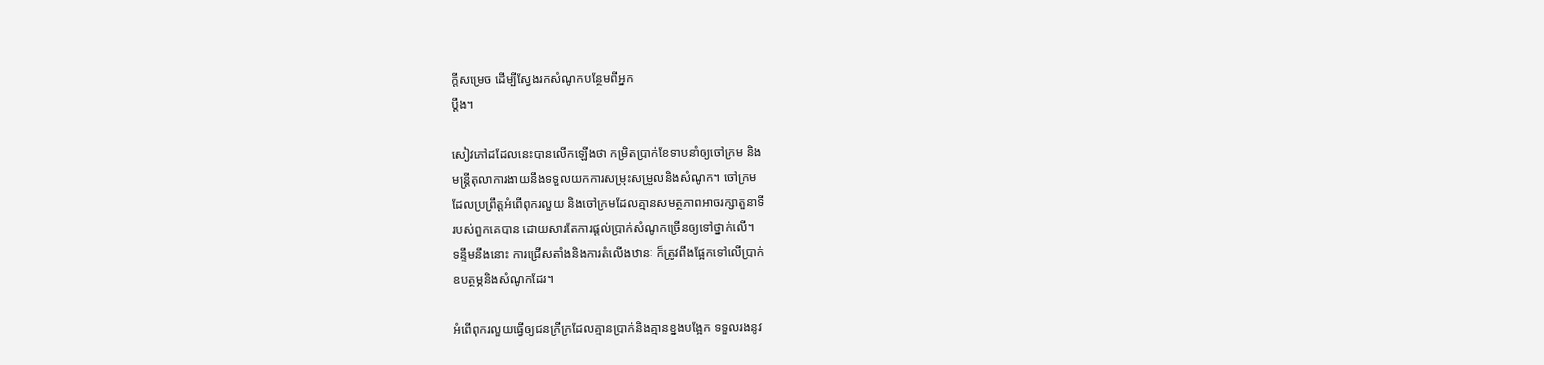ក្តីសម្រេច ដើម្បីស្វែងរកសំណូកបន្ថែមពីអ្នក
ប្តឹង។

សៀវភៅដដែលនេះបានលើកឡើងថា កម្រិតប្រាក់ខែទាបនាំឲ្យចៅក្រម និង
មន្ត្រីតុលាការងាយនឹងទទួលយកការសម្រុះសម្រួលនិងសំណូក។ ចៅក្រម
ដែលប្រព្រឹត្តអំពើពុករលួយ និងចៅក្រមដែលគ្មានសមត្ថភាពអាចរក្សាតួនាទី
របស់ពួកគេបាន ដោយសារតែការផ្តល់ប្រាក់សំណូកច្រើនឲ្យទៅថ្នាក់លើ។
ទន្ទឹមនឹងនោះ ការជ្រើសតាំងនិងការតំលើងឋានៈ ក៏ត្រូវពឹងផ្អែកទៅលើប្រាក់
ឧបត្ថម្ភនិងសំណូកដែរ។

អំពើពុករលួយធ្វើឲ្យជនក្រីក្រដែលគ្មានប្រាក់និងគ្មានខ្នងបង្អែក ទទួលរងនូវ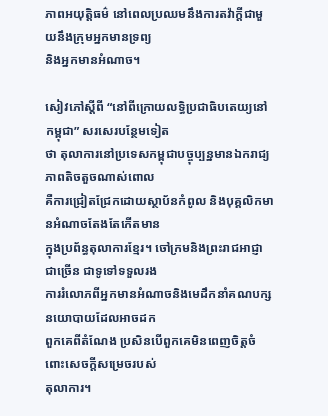ភាពអយុត្តិធម៌ នៅពេលប្រឈមនឹងការតវ៉ាក្តីជាមួយនឹងក្រុមអ្នកមានទ្រព្យ
និងអ្នកមានអំណាច។

សៀវភៅស្តីពី “នៅពីក្រោយលទ្ធិប្រជាធិបតេយ្យនៅកម្ពុជា” សរសេរបន្ថែមទៀត
ថា តុលាការនៅប្រទេសកម្ពុជាបច្ចុប្បន្នមានឯករាជ្យភាពតិចតួចណាស់ពោល
គឺការជ្រៀតជ្រែកដោយស្ថាប័នកំពូល និងបុគ្គលិកមានអំណាចតែងតែកើតមាន
ក្នុងប្រព័ន្ធតុលាការខ្មែរ។ ចៅក្រមនិងព្រះរាជអាជ្ញាជាច្រើន ជាទូទៅទទួលរង
ការរំលោភពីអ្នកមានអំណាចនិងមេដឹកនាំគណបក្សនយោបាយដែលអាចដក
ពួកគេពីតំណែង ប្រសិនបើពួកគេមិនពេញចិត្តចំពោះសេចក្តីសម្រេចរបស់
តុលាការ។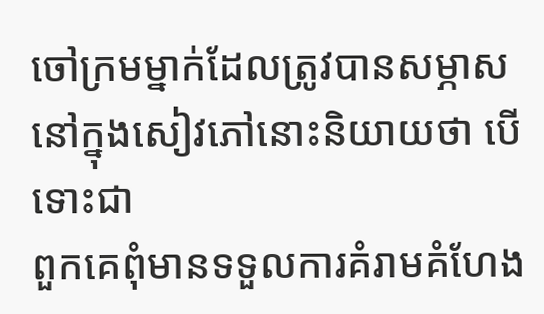ចៅក្រមម្នាក់ដែលត្រូវបានសម្ភាសនៅក្នុងសៀវភៅនោះនិយាយថា បើទោះជា
ពួកគេពុំមានទទួលការគំរាមគំហែង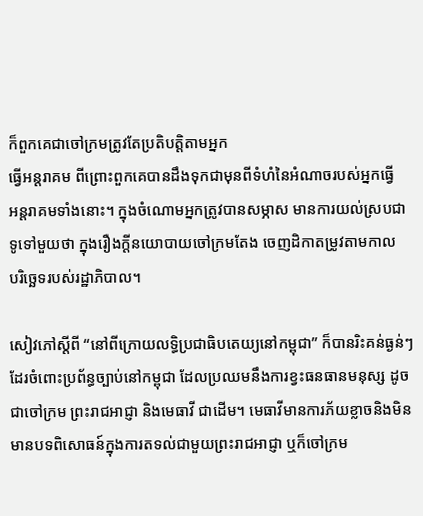ក៏ពួកគេជាចៅក្រមត្រូវតែប្រតិបត្តិតាមអ្នក
ធ្វើអន្ដរាគម ពីព្រោះពួកគេបានដឹងទុកជាមុនពីទំហំនៃអំណាចរបស់អ្នកធ្វើ
អន្តរាគមទាំងនោះ។ ក្នុងចំណោមអ្នកត្រូវបានសម្ភាស មានការយល់ស្របជា
ទូទៅមួយថា ក្នុងរឿងក្តីនយោបាយចៅក្រមតែង ចេញដិកាតម្រូវតាមកាល
បរិច្ឆេទរបស់រដ្ឋាភិបាល។

សៀវភៅស្តីពី “នៅពីក្រោយលទ្ធិប្រជាធិបតេយ្យនៅកម្ពុជា” ក៏បានរិះគន់ធ្ងន់ៗ
ដែរចំពោះប្រព័ន្ធច្បាប់នៅកម្ពុជា ដែលប្រឈមនឹងការខ្វះធនធានមនុស្ស ដូច
ជាចៅក្រម ព្រះរាជអាជ្ញា និងមេធាវី ជាដើម។ មេធាវីមានការភ័យខ្លាចនិងមិន
មានបទពិសោធន៍ក្នុងការតទល់ជាមួយព្រះរាជអាជ្ញា ឬក៏ចៅក្រម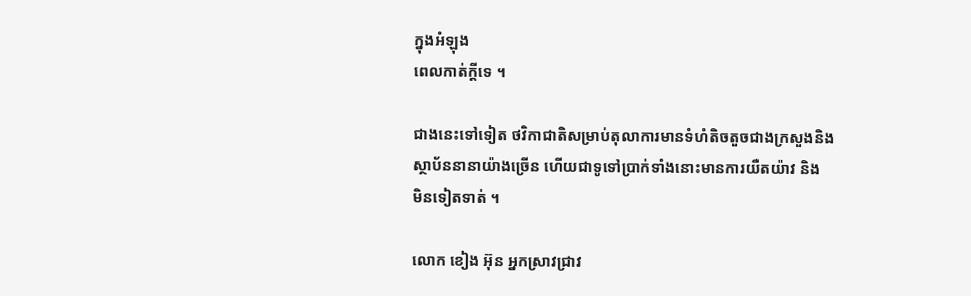ក្នុងអំឡុង
ពេលកាត់ក្តីទេ ។

ជាងនេះទៅទៀត ថវិកាជាតិសម្រាប់តុលាការមានទំហំតិចតួចជាងក្រសួងនិង
ស្ថាប័ននានាយ៉ាងច្រើន ហើយជាទូទៅប្រាក់ទាំងនោះមានការយឺតយ៉ាវ និង
មិនទៀតទាត់ ។

លោក ខៀង អ៊ុន អ្នកស្រាវជ្រាវ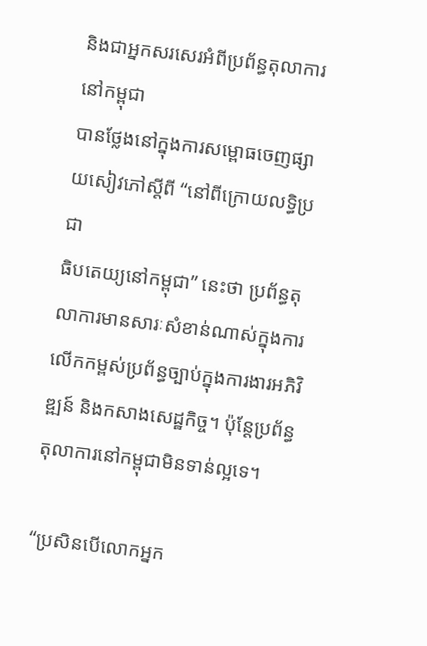និងជាអ្នកសរសេរអំពីប្រព័ន្ធតុលាការនៅកម្ពុជា
បានថ្លែងនៅក្នុងការសម្ពោធចេញផ្សាយសៀវភៅស្តីពី “នៅពីក្រោយលទ្ធិប្រជា
ធិបតេយ្យនៅកម្ពុជា” នេះថា ប្រព័ន្ធតុលាការមានសារៈសំខាន់ណាស់ក្នុងការ
លើកកម្ពស់ប្រព័ន្ធច្បាប់ក្នុងការងារអភិវិឌ្ឍន៍ និងកសាងសេដ្ឋកិច្ច។ ប៉ុន្តែប្រព័ន្ធ
តុលាការនៅកម្ពុជាមិនទាន់ល្អទេ។

“ប្រសិនបើលោកអ្នក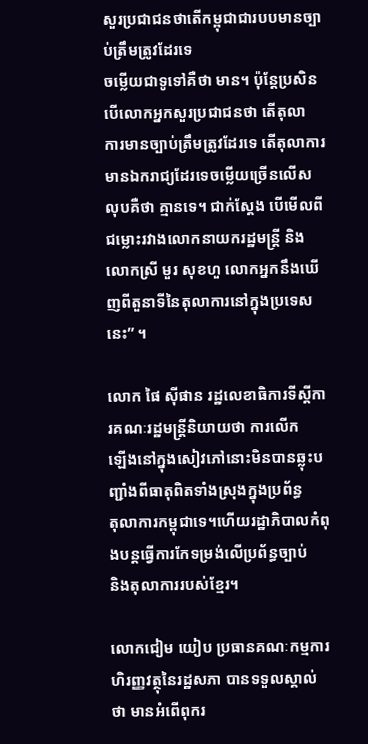សួរប្រជាជនថាតើកម្ពុជាជារបបមានច្បាប់ត្រឹមត្រូវដែរទេ
ចម្លើយជាទូទៅគឺថា មាន។ ប៉ុន្តែប្រសិនបើលោកអ្នកសួរប្រជាជនថា តើតុលា
ការមានច្បាប់ត្រឹមត្រូវដែរទេ តើតុលាការមានឯករាជ្យដែរទេចម្លើយច្រើនលើស
លុបគឺថា គ្មានទេ។ ជាក់ស្តែង បើមើលពីជម្លោះរវាងលោកនាយករដ្ឋមន្ត្រី និង
លោកស្រី មួរ សុខហួ លោកអ្នកនឹងឃើញពីតួនាទីនៃតុលាការនៅក្នុងប្រទេស
នេះ” ។

លោក ផៃ ស៊ីផាន រដ្ឋលេខាធិការទីស្តីការគណៈរដ្ឋមន្ត្រីនិយាយថា ការលើក
ឡើងនៅក្នុងសៀវភៅនោះមិនបានឆ្លុះបញ្ជាំងពីធាតុពិតទាំងស្រុងក្នុងប្រព័ន្ធ
តុលាការកម្ពុជាទេ។ហើយរដ្ឋាភិបាលកំពុងបន្តធ្វើការកែទម្រង់លើប្រព័ន្ធច្បាប់
និងតុលាការរបស់ខ្មែរ។

លោកជៀម យៀប ប្រធានគណៈកម្មការហិរញ្ញវត្ថុនៃរដ្ឋសភា បានទទួលស្គាល់
ថា មានអំពើពុករ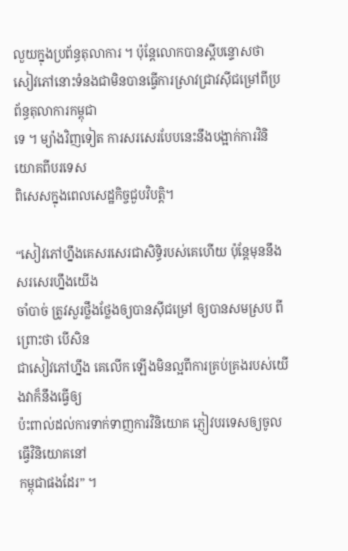លួយក្នុងប្រព័ន្ធតុលាការ ។ ប៉ុន្តែលោកបានស្តីបន្ទោសថា
សៀវភៅនោះទំនងជាមិនបានធ្វើការស្រាវជ្រាវស៊ីជម្រៅពីប្រព័ន្ធតុលាការកម្ពុជា
ទេ ។ ម្យ៉ាងវិញទៀត ការសរសេរបែបនេះនឹងបង្អាក់ការវិនិយោគពីបរទេស
ពិសេសក្នុងពេលសេដ្ឋកិច្ចជួបវិបត្តិ។

“សៀវភៅហ្នឹងគេសរសេរជាសិទ្ធិរបស់គេហើយ ប៉ុន្តែមុននឹងសរសេរហ្នឹងយើង
ចាំបាច់ ត្រូវសួរថ្លឹងថ្លែងឲ្យបានស៊ីជម្រៅ ឲ្យបានសមស្រប ពីព្រោះថា បើសិន
ជាសៀវភៅហ្នឹង គេលើក ឡើងមិនល្អពីការគ្រប់គ្រងរបស់យើងវាក៏នឹងធ្វើឲ្យ
ប៉ះពាល់ដល់ការទាក់ទាញការវិនិយោគ ភ្ញៀវបរទេសឲ្យចូលធ្វើវិនិយោគនៅ
កម្ពុជាផងដែរ” ។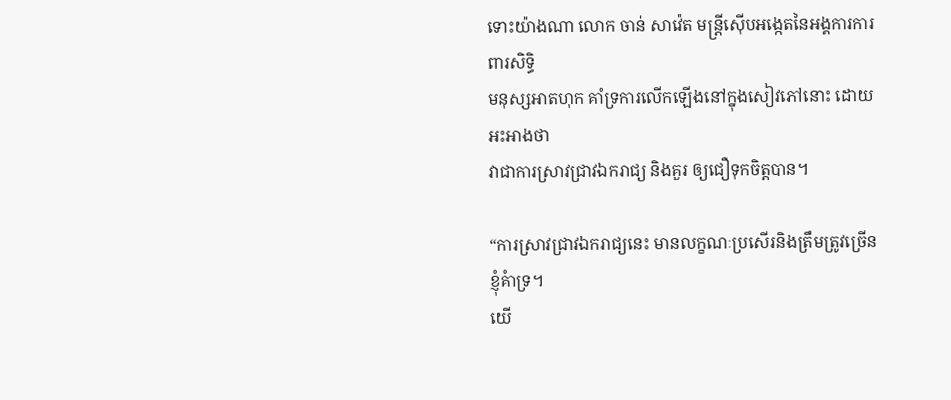ទោះយ៉ាងណា លោក ចាន់ សាវ៉េត មន្ត្រីស៊ើបអង្កេតនៃអង្គការការពារសិទ្ធិ
មនុស្សអាតហុក គាំទ្រការលើកឡើងនៅក្នុងសៀវភៅនោះ ដោយអះអាងថា
វាជាការស្រាវជ្រាវឯករាជ្យ និងគួរ ឲ្យជឿទុកចិត្តបាន។

“ការស្រាវជ្រាវឯករាជ្យនេះ មានលក្ខណៈប្រសើរនិងត្រឹមត្រូវច្រើន ខ្ញុំគំាទ្រ។
យើ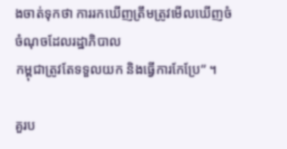ងចាត់ទុកថា ការរកឃើញត្រឹមត្រូវមើលឃើញចំចំណុចដែលរដ្ឋាភិបាល
កម្ពុជាត្រូវតែទទួលយក និងធ្វើការកែប្រែ” ។

គួរប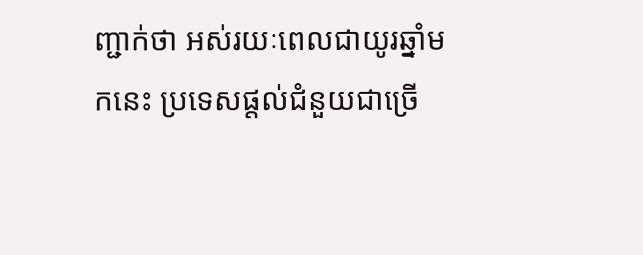ញ្ជាក់ថា អស់រយៈពេលជាយូរឆ្នាំមកនេះ ប្រទេសផ្តល់ជំនួយជាច្រើ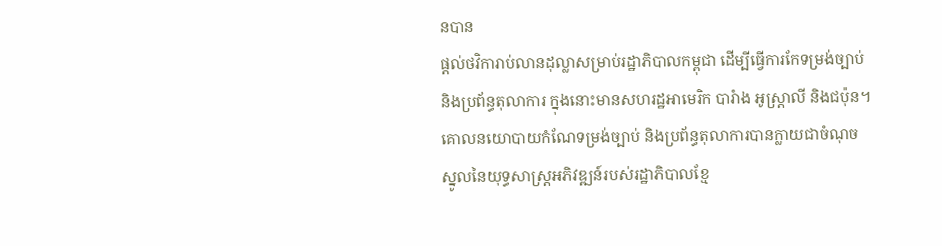នបាន
ផ្តល់ថវិការាប់លានដុល្លាសម្រាប់រដ្ឋាភិបាលកម្ពុជា ដើម្បីធ្វើការកែទម្រង់ច្បាប់
និងប្រព័ន្ធតុលាការ ក្នុងនោះមានសហរដ្ឋអាមេរិក បារំាង អូស្ត្រាលី និងជប៉ុន។
គោលនយោបាយកំណែទម្រង់ច្បាប់ និងប្រព័ន្ធតុលាការបានក្លាយជាចំណុច
ស្នូលនៃយុទ្ធសាស្ត្រអភិវឌ្ឍន៍របស់រដ្ឋាភិបាលខ្មែ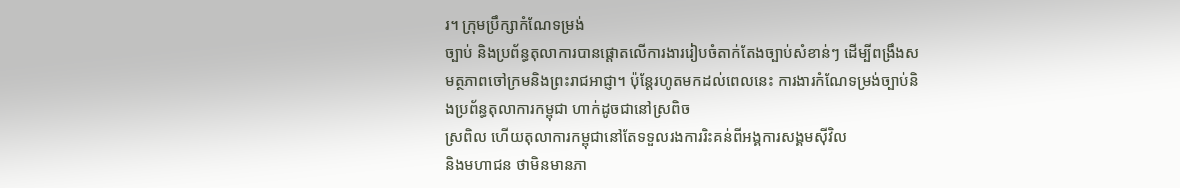រ។ ក្រុមប្រឹក្សាកំណែទម្រង់
ច្បាប់ និងប្រព័ន្ធតុលាការបានផ្តោតលើការងាររៀបចំតាក់តែងច្បាប់សំខាន់ៗ ដើម្បីពង្រឹងសមត្ថភាពចៅក្រមនិងព្រះរាជអាជ្ញា។ ប៉ុន្តែរហូតមកដល់ពេលនេះ ការងារកំណែទម្រង់ច្បាប់និងប្រព័ន្ធតុលាការកម្ពុជា ហាក់ដូចជានៅស្រពិច
ស្រពិល ហើយតុលាការកម្ពុជានៅតែទទួលរងការរិះគន់ពីអង្គការសង្គមស៊ីវិល
និងមហាជន ថាមិនមានភា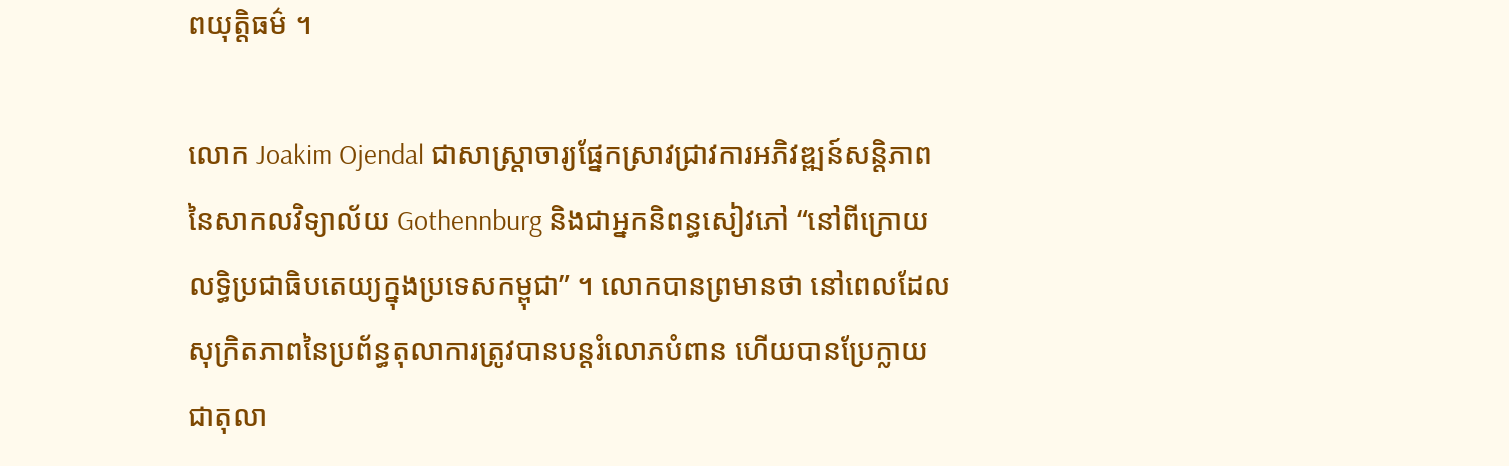ពយុត្តិធម៌ ។

លោក Joakim Ojendal ជាសាស្ត្រាចារ្យផ្នែកសា្រវជ្រាវការអភិវឌ្ឍន៍សន្តិភាព
នៃសាកលវិទ្យាល័យ Gothennburg និងជាអ្នកនិពន្ធសៀវភៅ “នៅពីក្រោយ
លទ្ធិប្រជាធិបតេយ្យក្នុងប្រទេសកម្ពុជា” ។ លោកបានព្រមានថា នៅពេលដែល
សុក្រិតភាពនៃប្រព័ន្ធតុលាការត្រូវបានបន្តរំលោភបំពាន ហើយបានប្រែក្លាយ
ជាតុលា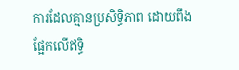ការដែលគ្មានប្រសិទ្ធិភាព ដោយពឹងផ្អែកលើឥទ្ធិ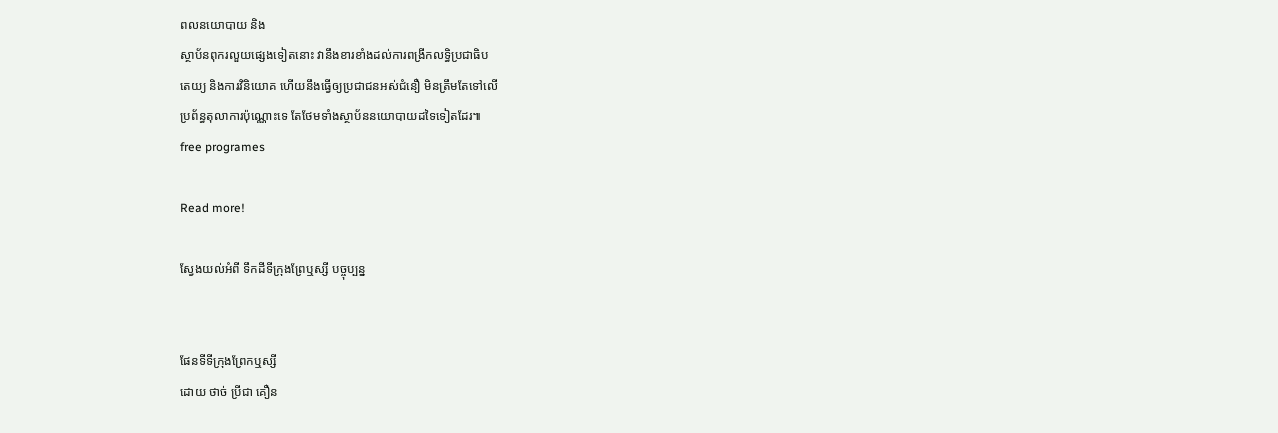ពលនយោបាយ និង
ស្ថាប័នពុករលួយផ្សេងទៀតនោះ វានឹងខារខាំងដល់ការពង្រីកលទ្ធិប្រជាធិប
តេយ្យ និងការវិនិយោគ ហើយនឹងធ្វើឲ្យប្រជាជនអស់ជំនឿ មិនត្រឹមតែទៅលើ
ប្រព័ន្ធតុលាការប៉ុណ្ណោះទេ តែថែមទាំងស្ថាប័ននយោបាយដទៃទៀតដែរ៕
free programes

Read more!

ស្វែងយល់អំពី ទឹកដីទីក្រុងព្រែឬស្សី បច្ចុប្បន្ន


ផែនទីទីក្រុងព្រែកឬស្សី
ដោយ ថាច់ ប្រីជា គឿន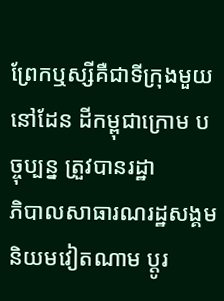ព្រែកឬស្សីគឺជាទីក្រុងមួយនៅដែន ដីកម្ពុជាក្រោម បច្ចុប្បន្ន ត្រួវបានរដ្ឋា
ភិបាលសាធារណរដ្ឋសង្គមនិយមវៀតណាម ប្តូរ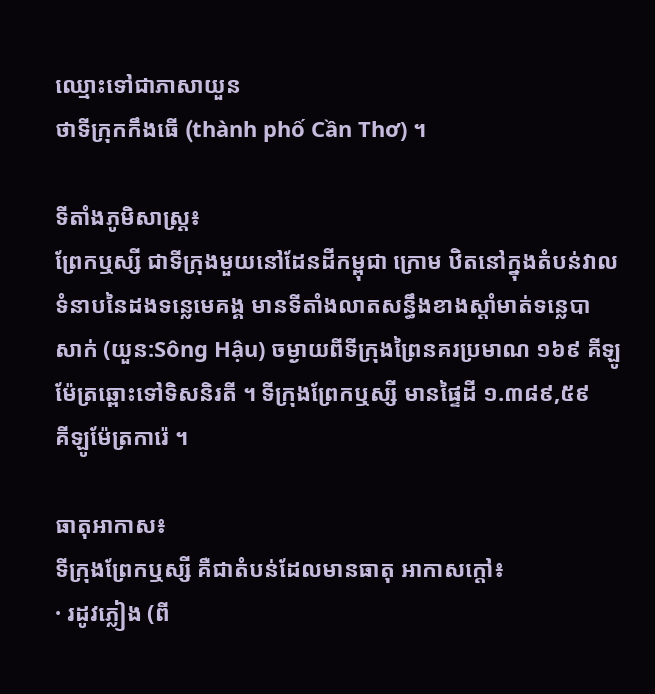ឈ្មោះទៅជាភាសាយួន
ថាទីក្រុកកឹងធើ (thành phố Cần Thơ) ។

ទីតាំងភូមិសាស្រ្ត៖
ព្រែកឬស្សី ជាទីក្រុងមួយនៅដែនដីកម្ពុជា ក្រោម ឋិតនៅក្នុងតំបន់វាល
ទំនាបនៃដងទន្លេមេគង្គ មានទីតាំងលាតសន្ធឹងខាងស្តាំមាត់ទនេ្លបា
សាក់ (យួន:Sông Hậu) ចម្ងាយពីទីក្រុងព្រៃនគរប្រមាណ ១៦៩ គីឡូ
ម៉ែត្រឆ្ពោះទៅទិសនិរតី ។ ទីក្រុងព្រែកឬស្សី មានផ្ទៃដី ១.៣៨៩,៥៩
គីឡូម៉ែត្រការ៉េ ។

ធាតុអាកាស៖
ទីក្រុងព្រែកឬស្សី គឺជាតំបន់ដែលមានធាតុ អាកាសក្តៅ៖
· រដូវភ្លៀង (ពី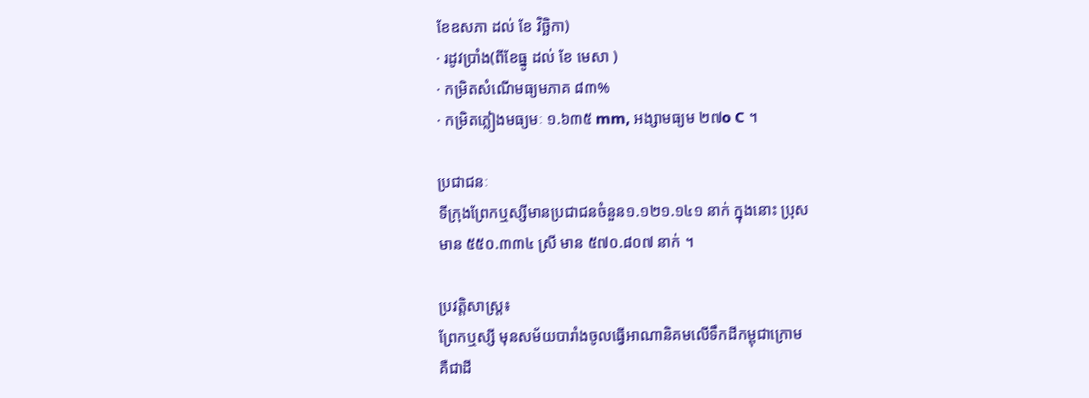ខែឧសភា ដល់ ខែ វិច្ឆិកា)
· រដូវប្រាំង(ពីខែធ្នូ ដល់ ខែ មេសា )
· កម្រិតសំណើមធ្យមភាគ ៨៣%
· កម្រិតភ្លៀងមធ្យមៈ ១.៦៣៥ mm, អង្សាមធ្យម ២៧o C ។

ប្រជាជនៈ
ទីក្រុងព្រែកឬស្សីមានប្រជាជនចំនួន១.១២១.១៤១ នាក់ ក្នុងនោះ ប្រុស
មាន ៥៥០.៣៣៤ ស្រី មាន ៥៧០.៨០៧ នាក់ ។

ប្រវត្តិសាស្រ្ត៖
ព្រែកឬស្សី មុនសម័យបារាំងចូលធ្វើអាណានិគមលើទឹកដីកម្ពុជាក្រោម
គឺជាដី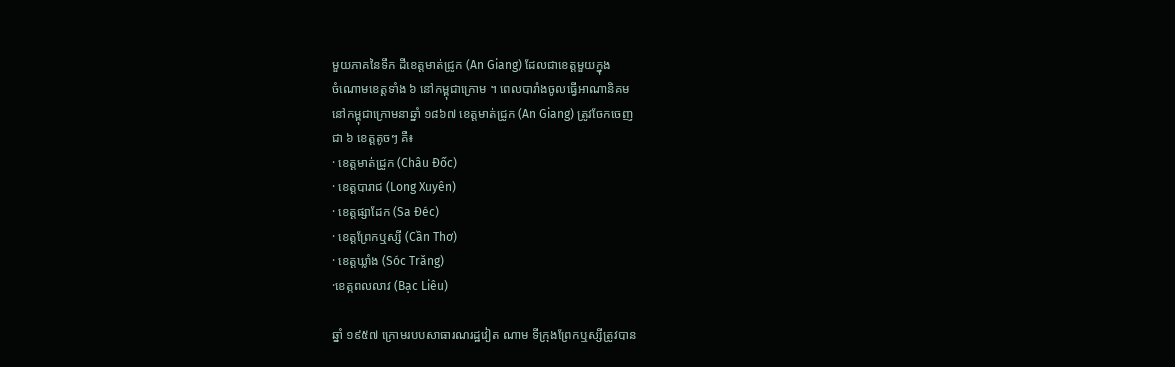មួយភាគនៃទឹក ដីខេត្តមាត់ជ្រូក (An Giang) ដែលជាខេត្តមួយក្នុង
ចំណោមខេត្តទាំង ៦ នៅកម្ពុជាក្រោម ។ ពេលបារាំងចូលធ្វើអាណានិគម
នៅកម្ពុជាក្រោមនាឆ្នាំ ១៨៦៧ ខេត្តមាត់ជ្រូក (An Giang) ត្រូវចែកចេញ
ជា ៦ ខេត្តតូចៗ គឺ៖
· ខេត្តមាត់ជ្រូក (Châu Đốc)
· ខេត្តបារាជ (Long Xuyên)
· ខេត្តផ្សាដែក (Sa Đéc)
· ខេត្តព្រែកឬស្សី (Cần Thơ)
· ខេត្តឃ្លាំង (Sóc Trăng)
·ខេត្កពលលាវ (Bạc Liêu)

ឆ្នាំ ១៩៥៧ ក្រោមរបបសាធារណរដ្ឋវៀត ណាម ទីក្រុងព្រែកឬស្សីត្រូវបាន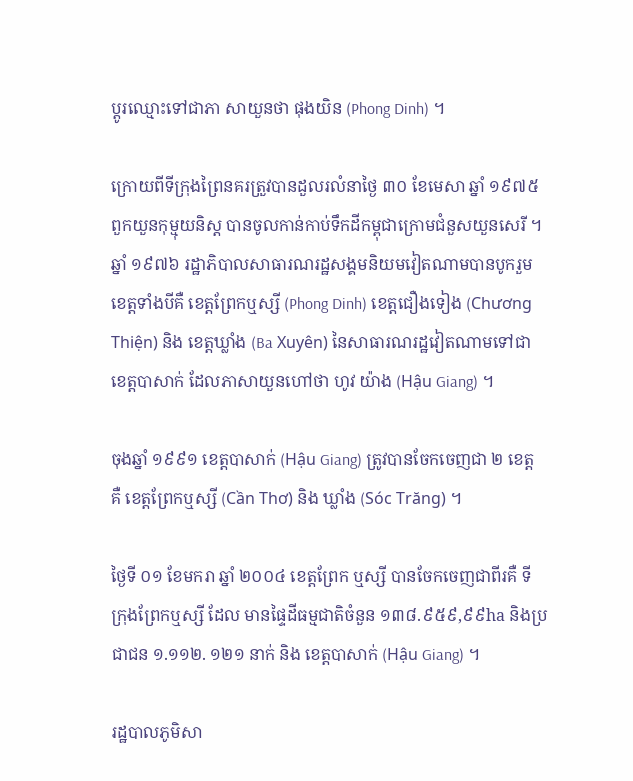ប្តូរឈ្មោះទៅជាភា សាយួនថា ផុងយិន (Phong Dinh) ។

ក្រោយពីទីក្រុងព្រៃនគរត្រួវបានដួលរលំនាថ្ងៃ ៣០ ខែមេសា ឆ្នាំ ១៩៧៥
ពួកយួនកុម្មុយនិស្ត បានចូលកាន់កាប់ទឹកដីកម្ពុជាក្រោមជំនួសយួនសេរី ។
ឆ្នាំ ១៩៧៦ រដ្ឋាភិបាលសាធារណរដ្ឋសង្គមនិយមវៀតណាមបានបូករួម
ខេត្តទាំងបីគឺ ខេត្តព្រែកឬស្សី (Phong Dinh) ខេត្តជឿងទៀង (Chương
Thiện) និង ខេត្តឃ្លាំង (Ba Xuyên) នៃសាធារណរដ្ឋវៀតណាមទៅជា
ខេត្តបាសាក់ ដែលភាសាយួនហៅថា ហូវ យ៉ាង (Hậu Giang) ។

ចុងឆ្នាំ ១៩៩១ ខេត្តបាសាក់ (Hậu Giang) ត្រូវបានចែកចេញជា ២ ខេត្ត
គឺ ខេត្តព្រែកឬស្សី (Cần Thơ) និង ឃ្លាំង (Sóc Trăng) ។

ថ្ងៃទី ០១ ខែមករា ឆ្នាំ ២០០៤ ខេត្តព្រែក ឬស្សី បានចែកចេញជាពីរគឺ ទី
ក្រុងព្រែកឬស្សី ដែល មានផ្ទៃដីធម្មជាតិចំនួន ១៣៨.៩៥៩,៩៩ha និងប្រ
ជាជន ១.១១២. ១២១ នាក់ និង ខេត្តបាសាក់ (Hậu Giang) ។

រដ្ឋបាលភូមិសា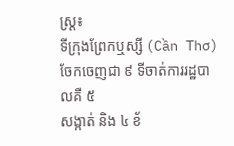ស្ត្រ៖
ទីក្រុងព្រែកឬស្សី (Cần Thơ) ចែកចេញជា ៩ ទីចាត់ការរដ្ឋបាលគឺ ៥
សង្កាត់ និង ៤ ខ័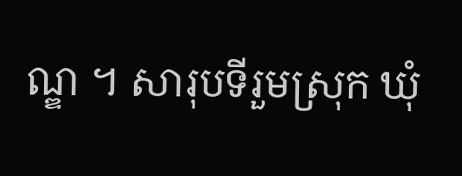ណ្ឌ ។ សារុបទីរួមស្រុក ឃុំ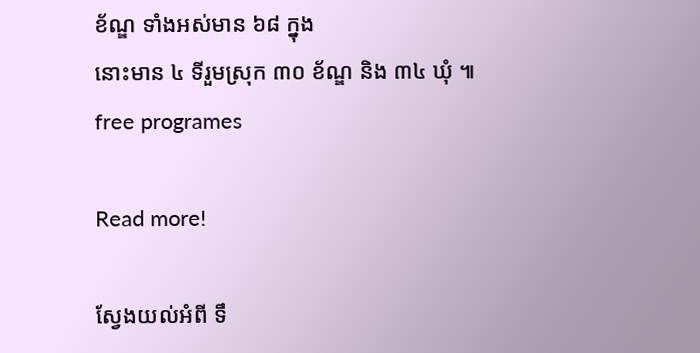ខ័ណ្ឌ ទាំងអស់មាន ៦៨ ក្នុង
នោះមាន ៤ ទីរួមស្រុក ៣០ ខ័ណ្ឌ និង ៣៤ ឃុំ ៕
free programes

Read more!

ស្វែងយល់អំពី ទឹ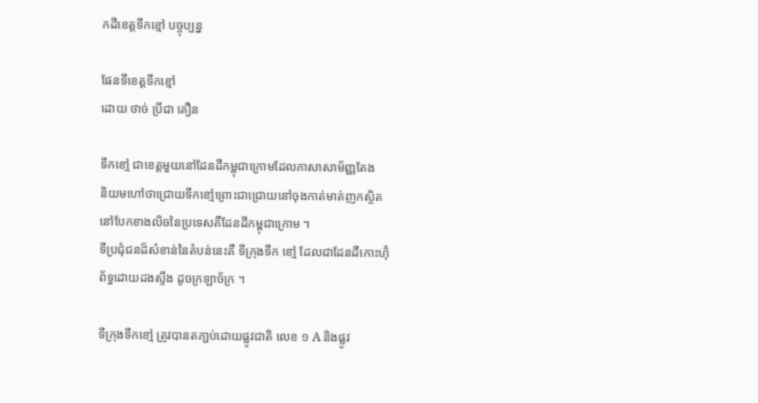កដីខេត្តទឹកខ្មៅ បច្ចុប្បន្ន

ផែនទីខេត្តទឹកខ្មៅ
ដោយ ថាច់ ប្រីជា គឿន

ទឹកខៅ្ម ជាខេត្តមួយនៅដែនដីកម្ពុជាក្រោមដែលភាសាសាម័ញ្ញតែង
និយមហៅថាជ្រោយទឹកខៅ្មព្រោះជាជ្រោយនៅចុងកាត់មាត់ញកសិ្ថត
នៅបែកខាងលិចនៃប្រទេសគឺដែនដីកម្ពុជាក្រោម ។
ទីប្រជុំជនដ៏សំខាន់នៃតំបន់នេះគឺ ទីក្រុងទឹក ខៅ្ម ដែលជាដែនដីកោះហ៊ុំ
ព័ទ្ធដោយដងសឹ្ទង ដូចក្រឡាច័ក្រ ។

ទីក្រុងទឹកខៅ្ម ត្រូវបានតភា្ជប់ដោយផ្លូវជាតិ លេខ ១ A និងផ្លូវ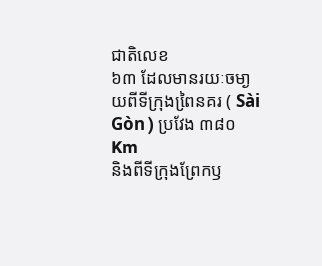ជាតិលេខ
៦៣ ដែលមានរយៈចមា្ងយពីទីក្រុងពៃ្រនគរ ( Sài Gòn ) ប្រវែង ៣៨០ Km
និងពីទីក្រុងព្រែកឫ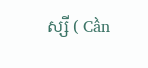ស្សី ( Cần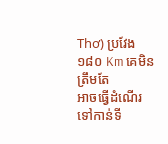Thơ) ប្រវែង ១៨០ Km គេមិនត្រឹមតែ
អាចធើ្វដំណើរ ទៅកាន់ទី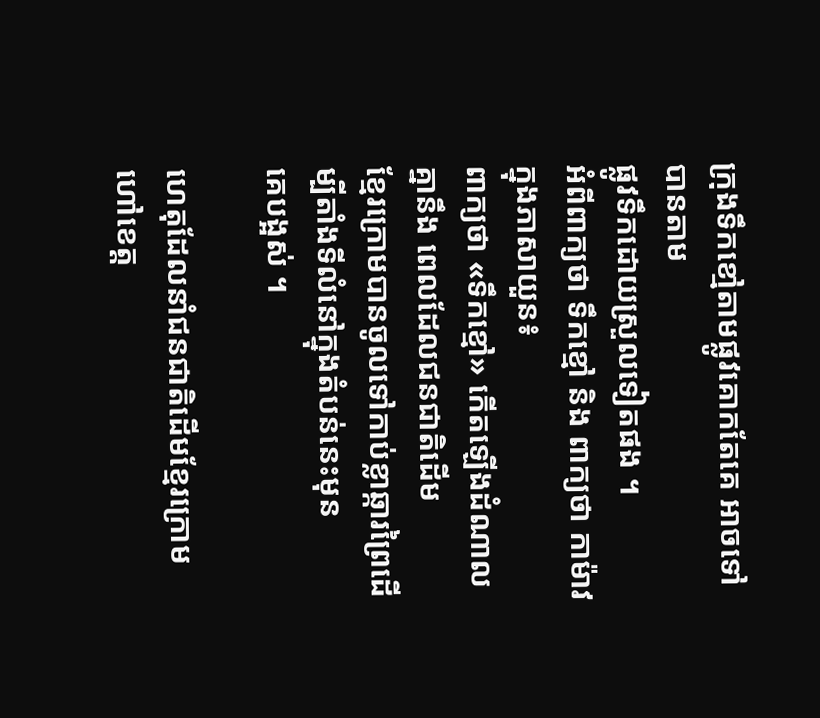ក្រុងទឹកខៅ្មតាមផ្លូវគោកតែគេ អាចទៅបានតាម
ផ្លូវទឹកដោយស្រួលទៀតផង ។
អំពីពាក្យថា ទឹកខ្មៅ និង ពាក្យថា កាម៉ាវ ក្នុងភាសាយួន៖
ពាក្យថា «ទឹកខ្មៅ» កើតឡើងដំណាលគ្នានឹង ពេលដែលជនជាតិដើម
ខ្មែរក្រោមបានចូលទៅកាប់ខ្លាឆ្ការព្រៃដើម្បីតាំងទីលំនៅក្នុងតំបន់នេះមុន
គេបង្អស់ ។

ហេតុដែលនាំជនជាតិដើមខ្មែរក្រោម ហៅខេត្ត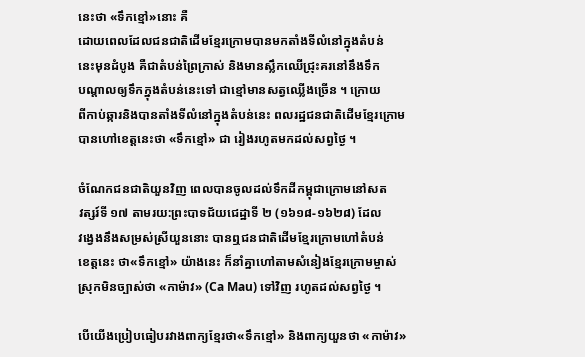នេះថា «ទឹកខ្មៅ»នោះ គឺ
ដោយពេលដែលជនជាតិដើមខ្មែរក្រោមបានមកតាំងទីលំនៅក្នុងតំបន់
នេះមុនដំបូង គឺជាតំបន់ព្រៃក្រាស់ និងមានស្លឹកឈើជ្រុះគរនៅនឹងទឹក
បណ្តាលឲ្យទឹកក្នុងតំបន់នេះទៅ ជាខ្មៅមានសត្វឈ្លើងច្រើន ។ ក្រោយ
ពីកាប់ឆ្ការនិងបានតាំងទីលំនៅក្នុងតំបន់នេះ ពលរដ្ឋជនជាតិដើមខ្មែរក្រោម
បានហៅខេត្តនេះថា «ទឹកខ្មៅ» ជា រៀងរហូតមកដល់សព្វថ្ងៃ ។

ចំណែកជនជាតិយួនវិញ ពេលបានចូលដល់ទឹកដីកម្ពុជាក្រោមនៅសត
វត្សរ៍ទី ១៧ តាមរយ:ព្រះបាទជ័យជេដ្ឋាទី ២ (១៦១៨-១៦២៨) ដែល
វង្វេងនឹងសម្រស់ស្រីយួននោះ បានឮជនជាតិដើមខ្មែរក្រោមហៅតំបន់
ខេត្តនេះ ថា«ទឹកខ្មៅ» យ៉ាងនេះ ក៏នាំគ្នាហៅតាមសំនៀងខ្មែរក្រោមម្ចាស់
ស្រុកមិនច្បាស់ថា «កាម៉ាវ» (Ca Mau) ទៅវិញ រហូតដល់សព្វថ្ងៃ ។

បើយើងប្រៀបធៀបរវាងពាក្យខ្មែរថា«ទឹកខ្មៅ» និងពាក្យយួនថា «កាម៉ាវ»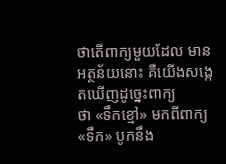ថាតើពាក្យមួយដែល មានអត្ថន័យនោះ គឺយើងសង្កេតឃើញដូច្នេះពាក្យ
ថា «ទឹកខ្មៅ» មកពីពាក្យ «ទឹក» បូកនឹង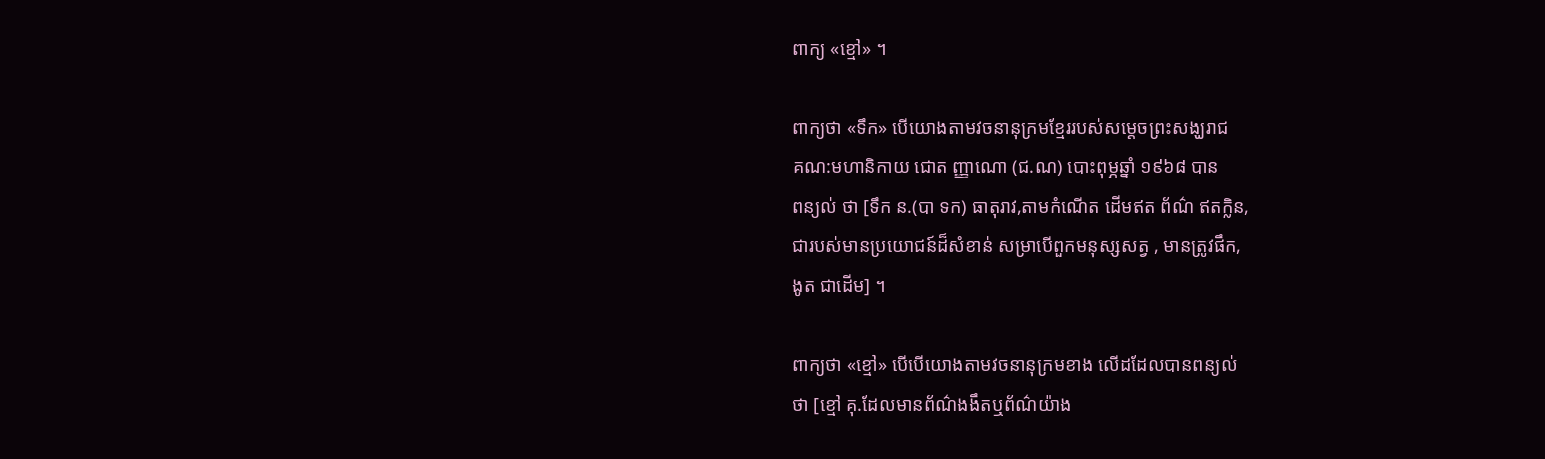ពាក្យ «ខ្មៅ» ។

ពាក្យថា «ទឹក» បើយោងតាមវចនានុក្រមខ្មែររបស់សម្តេចព្រះសង្ឃរាជ
គណ:មហានិកាយ ជោត ញ្ញាណោ (ជ.ណ) បោះពុម្ភឆ្នាំ ១៩៦៨ បាន
ពន្យល់ ថា [ទឹក ន.(បា ទក) ធាតុរាវ,តាមកំណើត ដើមឥត ព័ណ៌ ឥតក្លិន,
ជារបស់មានប្រយោជន៍ដ៏សំខាន់ សម្រាបើពួកមនុស្សសត្វ , មានត្រូវផឹក,
ងូត ជាដើម] ។

ពាក្យថា «ខ្មៅ» បើបើយោងតាមវចនានុក្រមខាង លើដដែលបានពន្យល់
ថា [ខ្មៅ គុ.ដែលមានព័ណ៌ងងឹតឬព័ណ៌យ៉ាង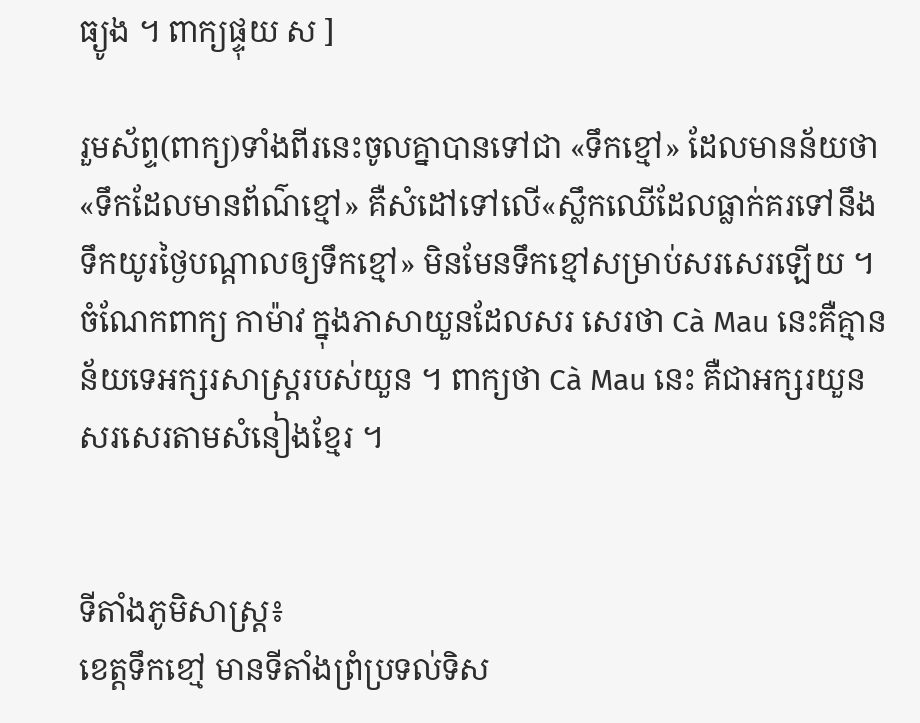ធ្យូង ។ ពាក្យផ្ទុយ ស ]

រួមស័ព្ទ(ពាក្យ)ទាំងពីរនេះចូលគ្នាបានទៅជា «ទឹកខ្មៅ» ដែលមានន័យថា
«ទឹកដែលមានព័ណ៌ខ្មៅ» គឺសំដៅទៅលើ«ស្លឹកឈើដែលធ្លាក់គរទៅនឹង
ទឹកយូរថ្ងៃបណ្តាលឲ្យទឹកខ្មៅ» មិនមែនទឹកខ្មៅសម្រាប់សរសេរឡើយ ។
ចំណែកពាក្យ កាម៉ាវ ក្នុងភាសាយួនដែលសរ សេរថា Cà Mau នេះគឺគ្មាន
ន័យទេអក្សរសាស្ត្ររបស់យួន ។ ពាក្យថា Cà Mau នេះ គឺជាអក្សរយួន
សរសេរតាមសំនៀងខ្មែរ ។


ទីតាំងភូមិសាស្រ្ត៖
ខេត្តទឹកខៅ្ម មានទីតាំងព្រំប្រទល់ទិស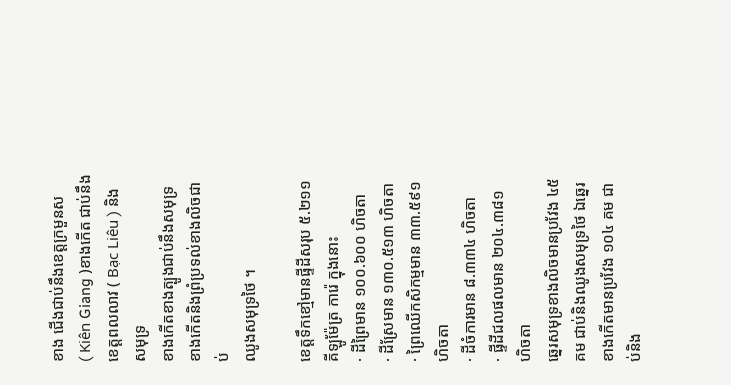ខាង ជើងជាប់នឹងខេត្តក្រមួនស
( Kiên Giang )ខាងកើត ជាប់នឹងខេត្តពលលាវ ( Bạc Liêu ) និងសមុទ្រ
ខាងកើតខាងត្បូងជាប់នឹងសមុទ្រខាងកើតនិងព្រំប្រទល់ខាងលិចជាប់
ឈូងសមុទ្រថៃ ។

ខេត្តទឹកខៅ្មមានផី្ទដីសរុប ៥.២១១ គីឡូម៉ែត្រ ការ៉េ ក្នុងនោះ
· ដីព្រៃមាន ១០០.៦០០ ហិចតា
· ដីស្រែមាន ១៣០.៥១៣ ហិចតា
· ព្រៃឈើកសិកម្មមាន ៣៣.៥៩១ ហិចតា
· ដីចំការមាន ៨.៣៣៤ ហិចតា
· ផី្ទដីជលផលមាន ២០៤.៣៨១ ហិចតា
ឆេ្នរសមុទ្រខាងលិចមានប្រវែង ៤៥ គម ជាប់និងឈូងសមុទ្រថៃ ឯឆេ្នរ
ខាងកើតមានប្រវែង ១០៤ គម ជាប់និង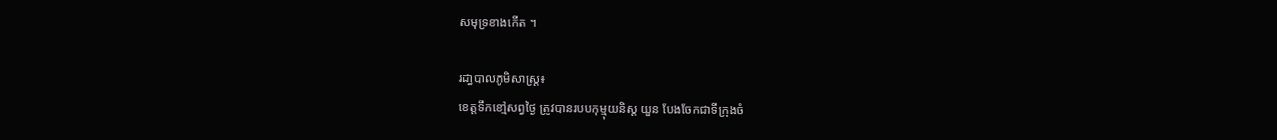សមុទ្រខាងកើត ។

រដា្ធបាលភូមិសាស្រ្ត៖
ខេត្តទឹកខៅ្មសព្វថៃ្ង ត្រូវបានរបបកុម្មុយនិស្ត យួន បែងចែកជាទីក្រុងចំ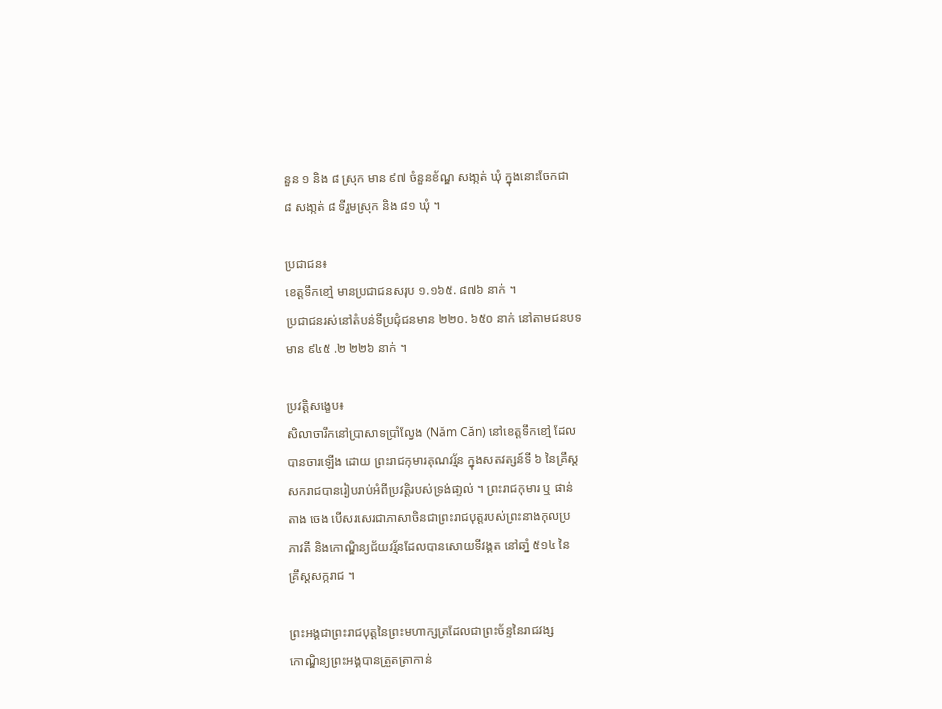នួន ១ និង ៨ ស្រុក មាន ៩៧ ចំនួនខ័ណ្ឌ សងា្កត់ ឃុំ ក្នុងនោះចែកជា
៨ សងា្កត់ ៨ ទីរួមស្រុក និង ៨១ ឃុំ ។

ប្រជាជន៖
ខេត្តទឹកខៅ្ម មានប្រជាជនសរុប ១.១៦៥. ៨៧៦ នាក់ ។
ប្រជាជនរស់នៅតំបន់ទីប្រជុំជនមាន ២២០. ៦៥០ នាក់ នៅតាមជនបទ
មាន ៩៤៥ .២ ២២៦ នាក់ ។

ប្រវតិ្តសងេ្ខប៖
សិលាចារឹកនៅបា្រសាទបាំ្រលែ្វង (Năm Căn) នៅខេត្តទឹកខៅ្ម ដែល
បានចារឡើង ដោយ ព្រះរាជកុមារគុណវរ័្មន ក្នុងសតវត្សន៍ទី ៦ នៃគ្រឹស្ត
សករាជបានរៀបរាប់អំពីប្រវតិ្តរបស់ទ្រង់ផា្ទល់ ។ ព្រះរាជកុមារ ឬ ផាន់
តាង ចេង បើសរសេរជាភាសាចិនជាព្រះរាជបុត្តរបស់ព្រះនាងកុលប្រ
ភាវតី និងកោណិ្ឌន្យជ័យវរ្ម័នដែលបានសោយទីវង្គត នៅឆាំ្ន ៥១៤ នៃ
គ្រឹស្តសក្ករាជ ។

ព្រះអង្គជាព្រះរាជបុត្តនៃព្រះមហាក្សត្រដែលជាព្រះច័ន្ទនៃរាជវង្ស
កោណិ្ឌន្យព្រះអង្គបានត្រួតត្រាកាន់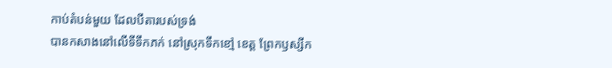កាប់តំបន់មួយ ដែលបីតារបស់ទ្រង់
បានកសាងនៅលើទីទឹកភក់ នៅស្រុកទឹកខៅ្ម ខេត្ត ព្រែកឫស្សីក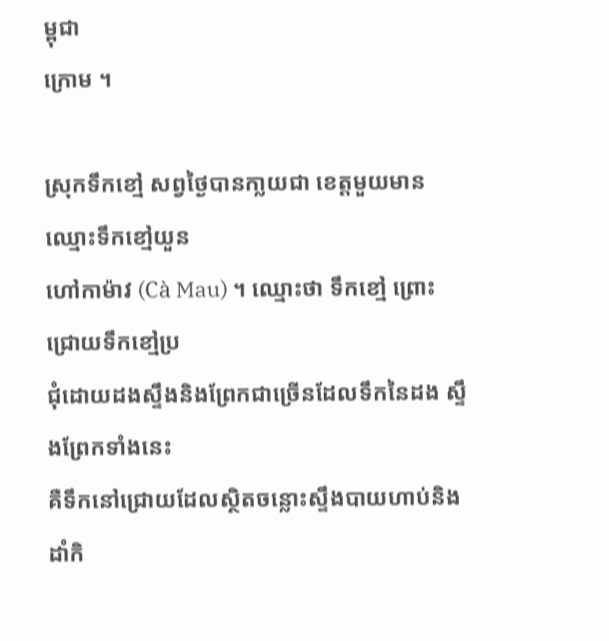ម្ពុជា
ក្រោម ។

ស្រុកទឹកខៅ្ម សព្វថៃ្ងបានកា្លយជា ខេត្តមួយមានឈ្មោះទឹកខៅ្មយួន
ហៅកាម៉ាវ (Cà Mau) ។ ឈ្មោះថា ទឹកខៅ្ម ព្រោះជ្រោយទឹកខៅ្មប្រ
ជុំដោយដងសឹ្ទងនិងព្រែកជាច្រើនដែលទឹកនៃដង សឹ្ទងព្រែកទាំងនេះ
គឺទឹកនៅជ្រោយដែលសិ្ថតចន្លោះសឹ្ទងបាយហាប់និង ដាំកិ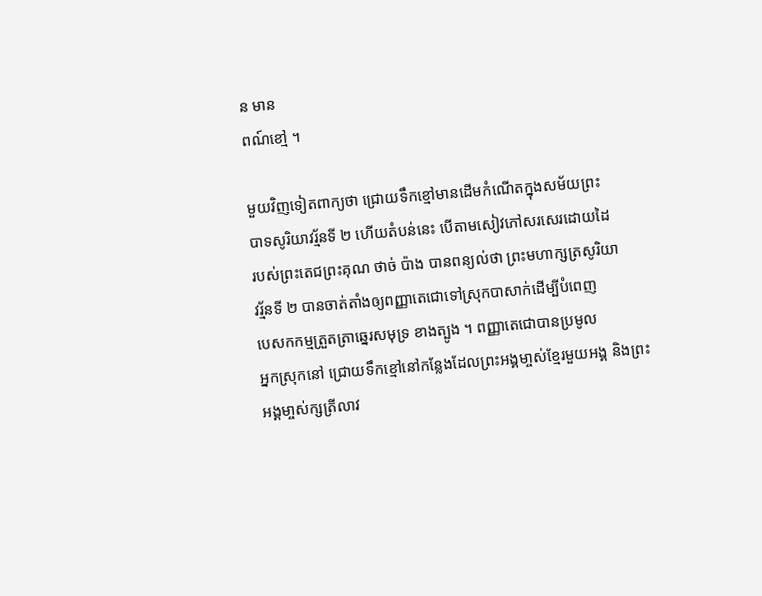ន មាន
ពណ៍ខៅ្ម ។

មួយវិញទៀតពាក្យថា ជ្រោយទឹកខ្មៅមានដើមកំណើតក្នុងសម័យព្រះ
បាទសូរិយាវរ័្មនទី ២ ហើយតំបន់នេះ បើតាមសៀវភៅសរសេរដោយដៃ
របស់ព្រះតេជព្រះគុណ ថាច់ ប៉ាង បានពន្យល់ថា ព្រះមហាក្សត្រសូរិយា
វរ័្មនទី ២ បានចាត់តាំងឲ្យពញ្ញាតេជោទៅស្រុកបាសាក់ដើម្បីបំពេញ
បេសកកម្មត្រួតត្រាឆេ្នរសមុទ្រ ខាងត្បូង ។ ពញ្ញាតេជោបានប្រមូល
អ្នកស្រុកនៅ ជ្រោយទឹកខ្មៅនៅកនែ្លងដែលព្រះអង្គមា្ចស់ខែ្មរមួយអង្គ និងព្រះអង្គមា្ចស់ក្សត្រីលាវ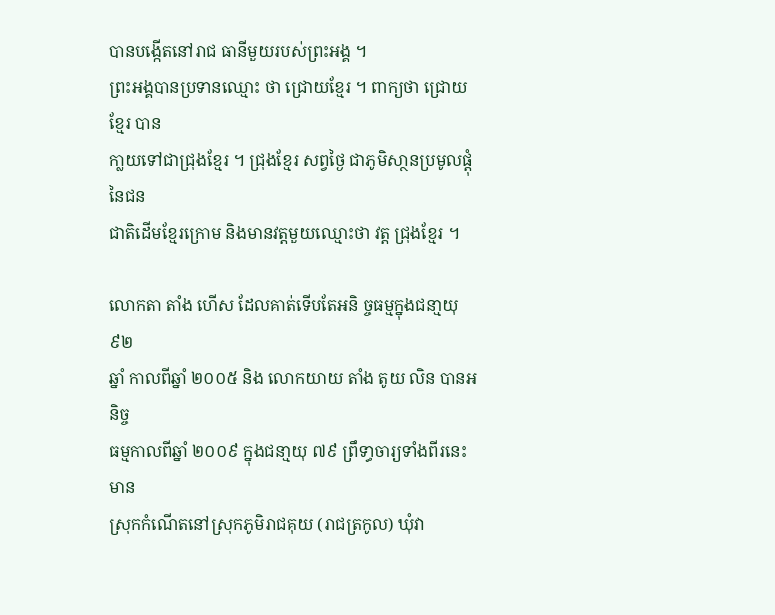បានបងើ្កតនៅរាជ ធានីមួយរបស់ព្រះអង្គ ។
ព្រះអង្គបានប្រទានឈ្មោះ ថា ជ្រោយខែ្មរ ។ ពាក្យថា ជ្រោយខែ្មរ បាន
កា្លយទៅជាជ្រុងខែ្មរ ។ ជ្រុងខែ្មរ សព្វថៃ្ង ជាភូមិសា្ថនប្រមូលផ្ដុំនៃជន
ជាតិដើមខ្មែរក្រោម និងមានវត្តមួយឈ្មោះថា វត្ត ជ្រុងខែ្មរ ។

លោកតា តាំង ហើស ដែលគាត់ទើបតែអនិ ច្ចធម្មក្នុងជនា្មយុ ៩២
ឆ្នាំ កាលពីឆ្នាំ ២០០៥ និង លោកយាយ តាំង តូយ លិន បានអនិច្ច
ធម្មកាលពីឆ្នាំ ២០០៩ ក្នុងជនា្មយុ ៧៩ ព្រឹទា្ធចារ្យទាំងពីរនេះ មាន
ស្រុកកំណើតនៅស្រុកភូមិរាជគុយ (រាជត្រកូល) ឃុំវា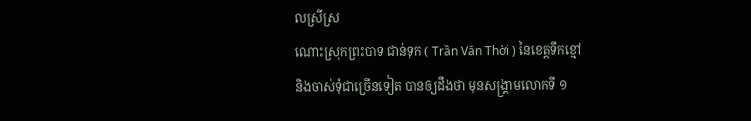លស្រីស្រ
ណោះស្រុកព្រះបាទ ជាន់ទុក ( Trần Văn Thời ) នៃខេត្តទឹកខ្មៅ
និងចាស់ទុំជាច្រើនទៀត បានឲ្យដឹងថា មុនសង្គ្រាមលោកទី ១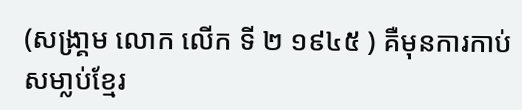(សង្រា្គម លោក លើក ទី ២ ១៩៤៥ ) គឺមុនការកាប់សមា្លប់ខែ្មរ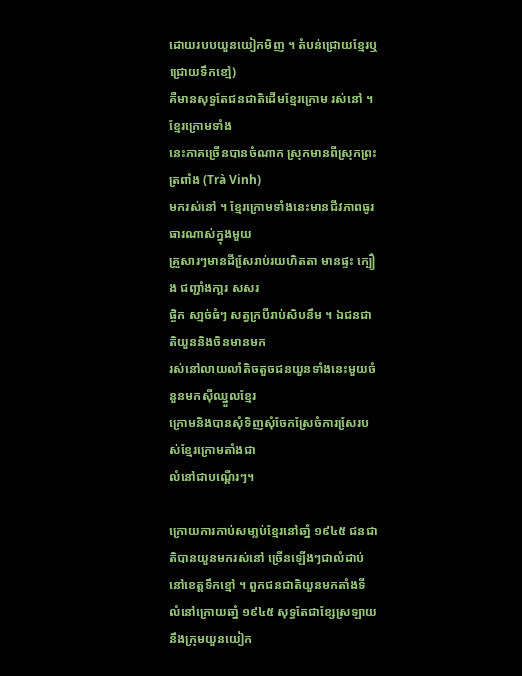ដោយរបបយួនយៀកមិញ ។ តំបន់ជ្រោយខែ្មរឬ ជ្រោយទឹកខៅ្ម)
គឺមានសុទ្ធតែជនជាតិដើមខែ្មរក្រោម រស់នៅ ។ ខែ្មរក្រោមទាំង
នេះភាគច្រើនបានចំណាក ស្រុកមានពីស្រុកព្រះត្រពាំង (Trà Vinh)
មករស់នៅ ។ ខែ្មរក្រោមទាំងនេះមានជីវភាពធូរធារណាស់ក្នុងមួយ
គ្រួសារៗមានដីសែ្ររាប់រយហិតតា មានផ្ទះ ក្បឿង ជញ្ជាំងកា្ដរ សសរ
ផ្ចិក សា្មច់ធំៗ សត្វក្របីរាប់សិបនឹម ។ ឯជនជាតិយួននិងចិនមានមក
រស់នៅលាយលាំតិចតួចជនយួនទាំងនេះមួយចំនួនមកស៊ីឈ្នួលខែ្មរ
ក្រោមនិងបានសុំទិញសុំចែកស្រែចំការសែ្ររបស់ខែ្មរក្រោមតាំងជា
លំនៅជាបណើ្ដរៗ។

ក្រោយការកាប់សមា្លប់ខែ្មរនៅឆាំ្ន ១៩៤៥ ជនជាតិបានយួនមករស់នៅ ច្រើនឡើងៗជាលំដាប់នៅខេត្តទឹកខ្មៅ ។ ពួកជនជាតិយួនមកតាំងទី
លំនៅក្រោយឆាំ្ន ១៩៤៥ សុទ្ធតែជាខែ្សស្រឡាយនឹងក្រុមយួនយៀក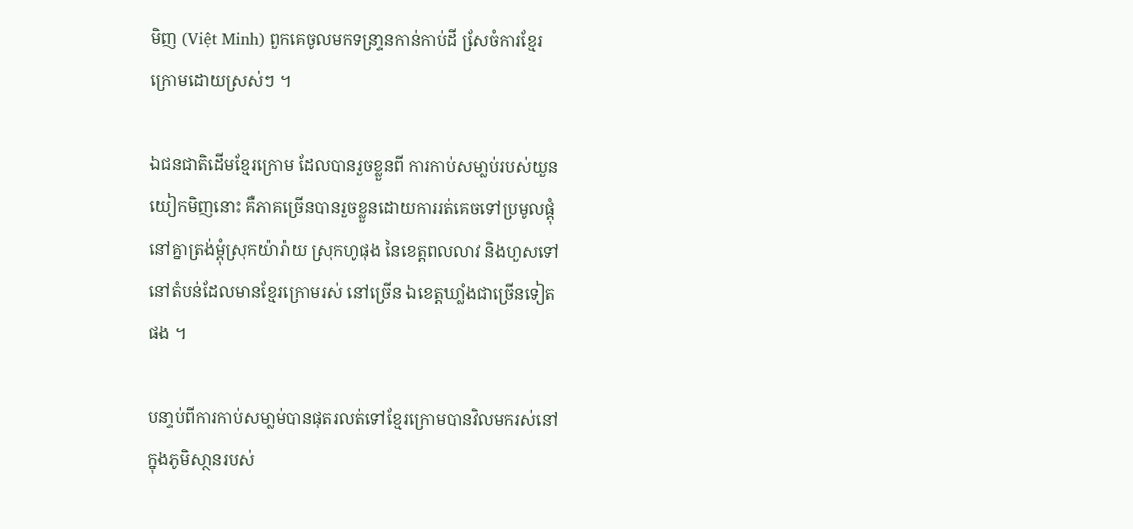មិញ (Việt Minh) ពួកគេចូលមកទន្រា្ទនកាន់កាប់ដី សែ្រចំការខែ្មរ
ក្រោមដោយស្រស់ៗ ។

ឯជនជាតិដើមខែ្មរក្រោម ដែលបានរួចខ្លួនពី ការកាប់សមា្លប់របស់យួន
យៀកមិញនោះ គឺភាគច្រើនបានរួចខ្លួនដោយការរត់គេចទៅប្រមូលផ្ដុំ
នៅគ្នាត្រង់ម្ដុំស្រុកយ៉ារ៉ាយ ស្រុកហូផុង នៃខេត្តពលលាវ និងហួសទៅ
នៅតំបន់ដែលមានខែ្មរក្រោមរស់ នៅច្រើន ឯខេត្តឃាំ្លងជាច្រើនទៀត
ផង ។

បនា្ទប់ពីការកាប់សមា្លម់បានផុតរលត់ទៅខែ្មរក្រោមបានវិលមករស់នៅ
ក្នុងភូមិសា្ថនរបស់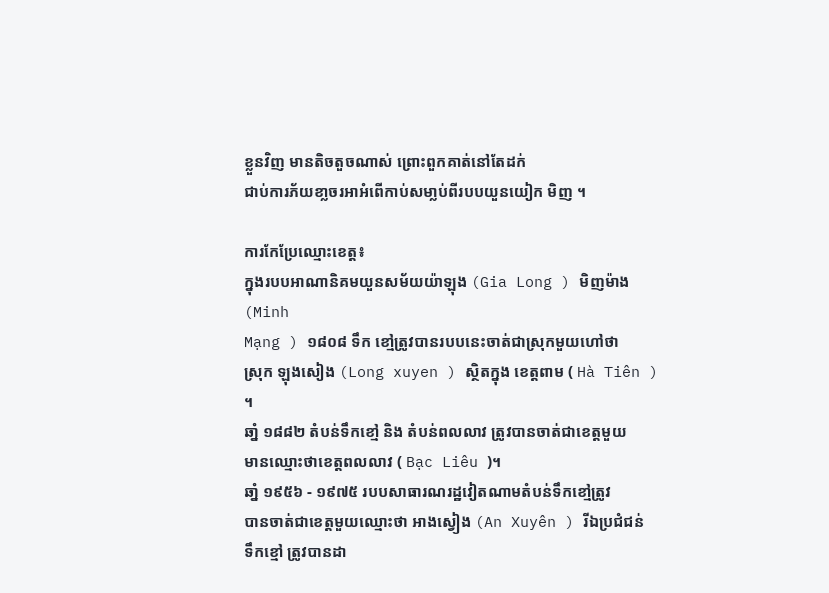ខ្លួនវិញ មានតិចតួចណាស់ ព្រោះពួកគាត់នៅតែដក់
ជាប់ការភ័យខា្លចរអាអំពើកាប់សមា្លប់ពីរបបយួនយៀក មិញ ។

ការកែប្រែឈ្មោះខេត្ត៖
ក្នុងរបបអាណានិគមយួនសម័យយ៉ាឡុង (Gia Long ) មិញម៉ាង (Minh
Mạng ) ១៨០៨ ទឹក ខៅ្មត្រូវបានរបបនេះចាត់ជាស្រុកមួយហៅថា
ស្រុក ឡុងសៀង (Long xuyen ) សិ្ថតក្នុង ខេត្តពាម ( Hà Tiên ) ។
ឆាំ្ន ១៨៨២ តំបន់ទឹកខៅ្ម និង តំបន់ពលលាវ ត្រូវបានចាត់ជាខេត្តមួយ
មានឈ្មោះថាខេត្តពលលាវ ( Bạc Liêu )។
ឆាំ្ន ១៩៥៦ - ១៩៧៥ របបសាធារណរដ្ឋវៀតណាមតំបន់ទឹកខៅ្មត្រូវ
បានចាត់ជាខេត្តមួយឈ្មោះថា អាងស្វៀង (An Xuyên ) រីឯប្រជំជន់
ទឹកខ្មៅ ត្រូវបានដា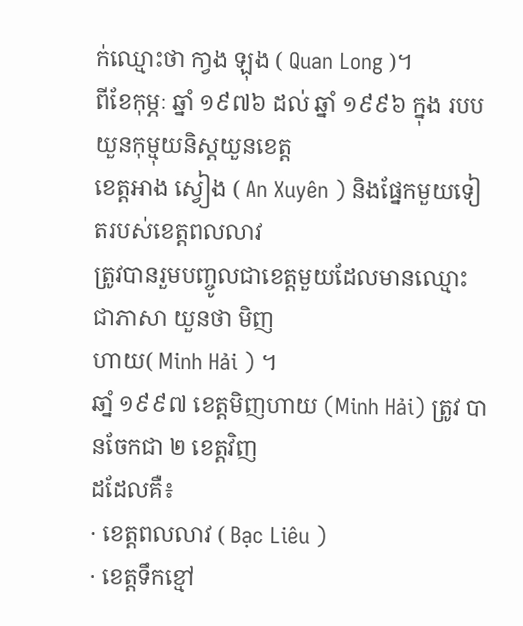ក់ឈ្មោះថា កា្វង ឡុង ( Quan Long )។
ពីខែកុម្ភៈ ឆ្នាំ ១៩៧៦ ដល់ ឆ្នាំ ១៩៩៦ ក្នុង របបយួនកុម្មុយនិស្ដយួនខេត្ត
ខេត្តអាង ស្វៀង ( An Xuyên ) និងផ្នែកមួយទៀតរបស់ខេត្តពលលាវ
ត្រូវបានរួមបញ្ចូលជាខេត្តមួយដែលមានឈ្មោះជាភាសា យួនថា មិញ
ហាយ( Minh Hải ) ។
ឆាំ្ន ១៩៩៧ ខេត្តមិញហាយ (Minh Hải) ត្រូវ បានចែកជា ២ ខេត្តវិញ
ដដែលគឺ៖
· ខេត្តពលលាវ ( Bạc Liêu )
· ខេត្តទឹកខ្មៅ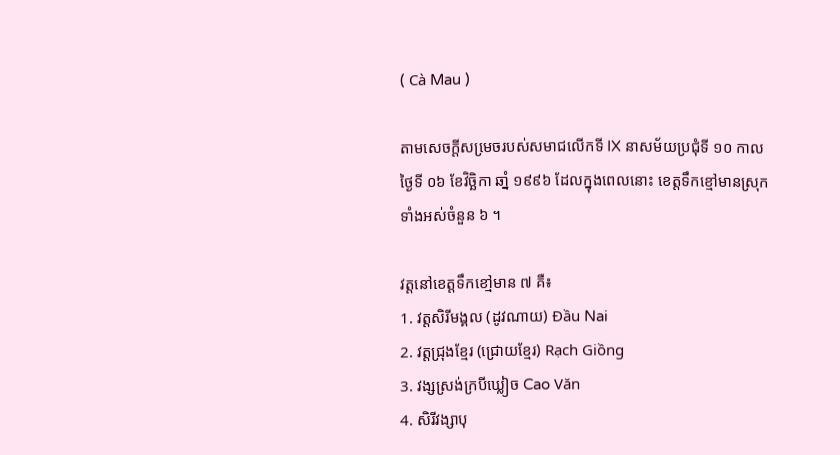( Cà Mau )

តាមសេចកី្ដសមេ្រចរបស់សមាជលើកទី IX នាសម័យប្រជុំទី ១០ កាល
ថៃ្ងទី ០៦ ខែវិច្ឆិកា ឆាំ្ន ១៩៩៦ ដែលក្នុងពេលនោះ ខេត្តទឹកខ្មៅមានស្រុក
ទាំងអស់ចំនួន ៦ ។

វត្តនៅខេត្តទឹកខៅ្មមាន ៧ គឺ៖
1. វត្តសិរីមង្គល (ដូវណាយ) Đầu Nai
2. វត្តជ្រុងខែ្មរ (ជ្រោយខែ្មរ) Rạch Giồng
3. វង្សស្រង់ក្របីឃ្លៀច Cao Văn
4. សិរីវង្សាបុ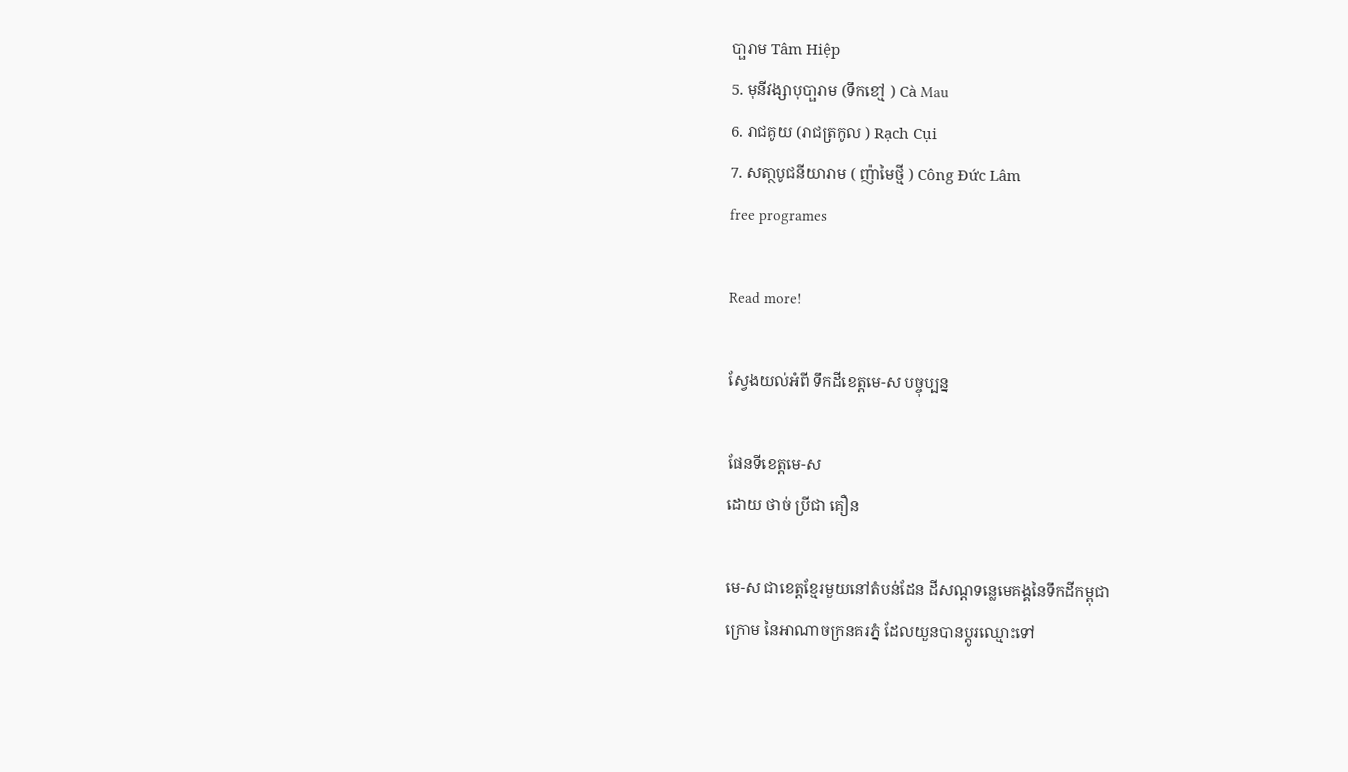បា្ផរាម Tâm Hiệp
5. មុនីវង្សាបុបា្ផរាម (ទឹកខៅ្ម ) Cà Mau
6. រាជគូយ (រាជត្រកូល ) Rạch Cụi
7. សតា្ថបូជនីយារាម ( ញ៉ាមៃថី្ម ) Công Đức Lâm
free programes

Read more!

ស្វែងយល់អំពី ទឹកដីខេត្តមេ-ស បច្ចុប្បន្ន

ផែនទីខេត្តមេ-ស
ដោយ ថាច់ ប្រីជា គឿន

មេ-ស ជាខេត្តខ្មែរមួយនៅតំបន់ដែន ដីសណ្តទន្លេមេគង្គនៃទឹកដីកម្ពុជា
ក្រោម នៃអាណាចក្រនគរភ្នំ ដែលយួនបានប្តូរឈ្មោះទៅ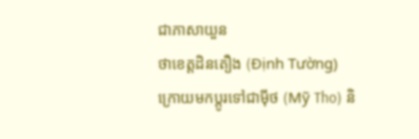ជាភាសាយួន
ថាខេត្តដិនតឿង (Định Tường) ក្រោយមកប្តូរទៅជាម៉ីថ (Mỹ Tho) និ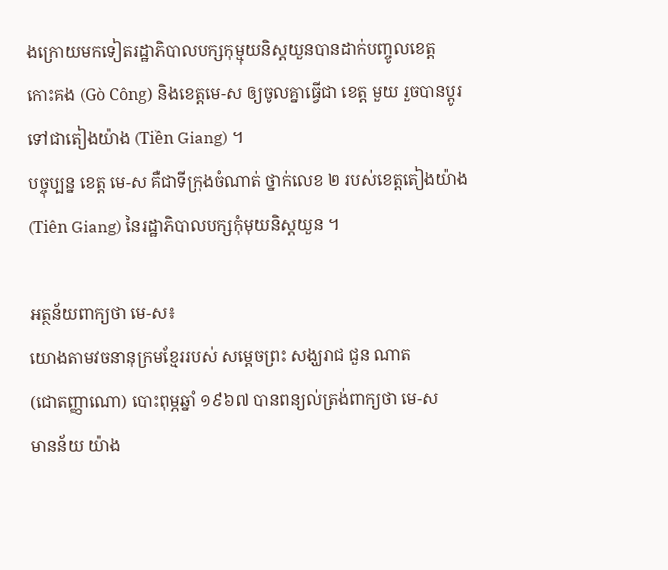ងក្រោយមកទៀតរដ្ឋាភិបាលបក្សកុម្មុយនិស្តយួនបានដាក់បញ្ចូលខេត្ត
កោះគង (Gò Công) និងខេត្តមេ-ស ឲ្យចូលគ្នាធ្វើជា ខេត្ត មួយ រួចបានប្តូរ
ទៅជាតៀងយ៉ាង (Tiền Giang) ។
បច្ចុប្បន្ន ខេត្ត មេ-ស គឺជាទីក្រុងចំណាត់ ថ្នាក់លេខ ២ របស់ខេត្តតៀងយ៉ាង
(Tiên Giang) នៃរដ្ឋាភិបាលបក្សកុំមុយនិស្តយួន ។

អត្ថន័យពាក្យថា មេ-ស៖
យោងតាមវចនានុក្រមខ្មែររបស់ សម្តេចព្រះ សង្ឃរាជ ជួន ណាត
(ជោតញ្ញាណោ) បោះពុម្ភឆ្នាំ ១៩៦៧ បានពន្យល់ត្រង់ពាក្យថា មេ-ស
មានន័យ យ៉ាង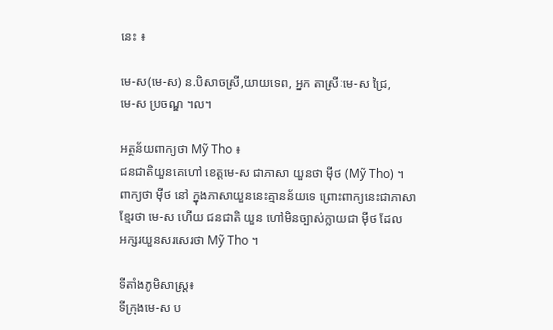នេះ ៖

មេ-ស(មេ-ស) ន.បិសាចស្រី,យាយទេព, អ្នក តាស្រីៈមេ-ស ជ្រៃ,
មេ-ស ប្រចណ្ឌ ។ល។

អត្ថន័យពាក្យថា Mỹ Tho ៖
ជនជាតិយួនគេហៅ ខេត្តមេ-ស ជាភាសា យួនថា ម៉ីថ (Mỹ Tho) ។
ពាក្យថា ម៉ីថ នៅ ក្នុងភាសាយួននេះគ្មានន័យទេ ព្រោះពាក្យនេះជាភាសា
ខ្មែរថា មេ-ស ហើយ ជនជាតិ យួន ហៅមិនច្បាស់ក្លាយជា ម៉ីថ ដែល
អក្សរយួនសរសេរថា Mỹ Tho ។

ទីតាំងភូមិសាស្ត្រ៖
ទីក្រុងមេ-ស ប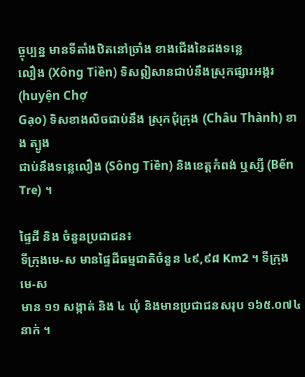ច្ចុប្បន្ន មានទីតាំងឋិតនៅច្រាំង ខាងជើងនៃដងទន្លេ
លឿង (Xông Tiền) ទិសឦសានជាប់នឹងស្រុកផ្សារអង្ករ (huyện Chợ
Gạo) ទិសខាងលិចជាប់នឹង ស្រុកជុំក្រុង (Châu Thành) ខាង ត្បូង
ជាប់នឹងទន្លេលឿង (Sông Tiền) និងខេត្តកំពង់ ឬស្សី (Bến Tre) ។

ផ្ទៃដី និង ចំនួនប្រជាជន៖
ទីក្រុងមេ-ស មានផ្ទៃដីធម្មជាតិចំនួន ៤៩,៩៨ Km2 ។ ទីក្រុង មេ-ស
មាន ១១ សង្កាត់ និង ៤ ឃុំ និងមានប្រជាជនសរុប ១៦៥.០៧៤ នាក់ ។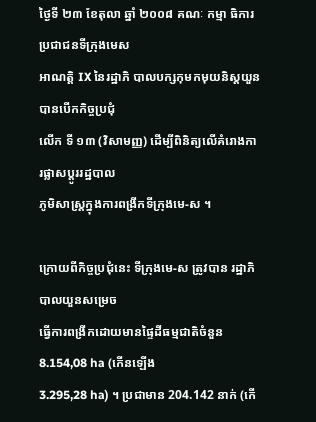ថ្ងៃទី ២៣ ខែតុលា ឆ្នាំ ២០០៨ គណៈ កម្មា ធិការប្រជាជនទីក្រុងមេស
អាណត្តិ IX នៃរដ្ឋាភិ បាលបក្សកុមកមុយនិស្តយួនបានបើកកិច្ចប្រជុំ
លើក ទី ១៣ (វិសាមញ្ញ) ដើម្បីពិនិត្យលើគំរោងការផ្លាសប្តូររដ្ឋបាល
ភូមិសាស្ត្រក្នុងការពង្រីកទីក្រុងមេ-ស ។

ក្រោយពីកិច្ចប្រជុំនេះ ទីក្រុងមេ-ស ត្រូវបាន រដ្ឋាភិបាលយួនសម្រេច
ធ្វើការពង្រីកដោយមានផ្ទៃដីធម្មជាតិចំនួន 8.154,08 ha (កើនឡើង
3.295,28 ha) ។ ប្រជាមាន 204.142 នាក់ (កើ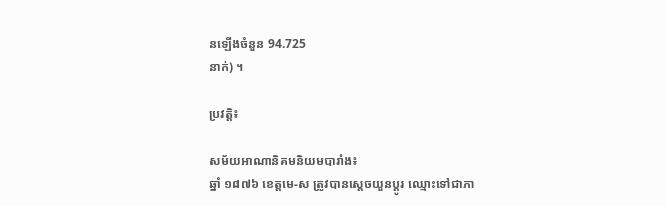នឡើងចំនួន 94.725
នាក់) ។

ប្រវត្តិ៖

សម័យអាណានិគមនិយមបារាំង៖
ឆ្នាំ ១៨៧៦ ខេត្តមេ-ស ត្រូវបានស្តេចយួនប្តូរ ឈ្មោះទៅជាភា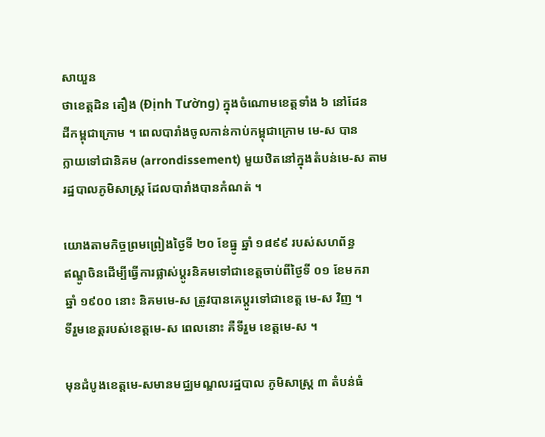សាយួន
ថាខេត្តដិន តឿង (Định Tường) ក្នុងចំណោមខេត្តទាំង ៦ នៅដែន
ដីកម្ពុជាក្រោម ។ ពេលបារាំងចូលកាន់កាប់កម្ពុជាក្រោម មេ-ស បាន
ក្លាយទៅជានិគម (arrondissement) មួយឋិតនៅក្នុងតំបន់មេ-ស តាម
រដ្ឋបាលភូមិសាស្ត្រ ដែលបារាំងបានកំណត់ ។

យោងតាមកិច្ចព្រមព្រៀងថ្ងៃទី ២០ ខែធ្នូ ឆ្នាំ ១៨៩៩ របស់សហព័ន្ធ
ឥណ្ឌូចិនដើម្បីធ្វើការផ្លាស់ប្តូរនិគមទៅជាខេត្តចាប់ពីថ្ងៃទី ០១ ខែមករា
ឆ្នាំ ១៩០០ នោះ និគមមេ-ស ត្រូវបានគេប្តូរទៅជាខេត្ត មេ-ស វិញ ។
ទីរួមខេត្តរបស់ខេត្តមេ-ស ពេលនោះ គឺទីរួម ខេត្តមេ-ស ។

មុនដំបូងខេត្តមេ-សមានមជ្ឈមណ្ឌលរដ្ឋបាល ភូមិសាស្ត្រ ៣ តំបន់ធំ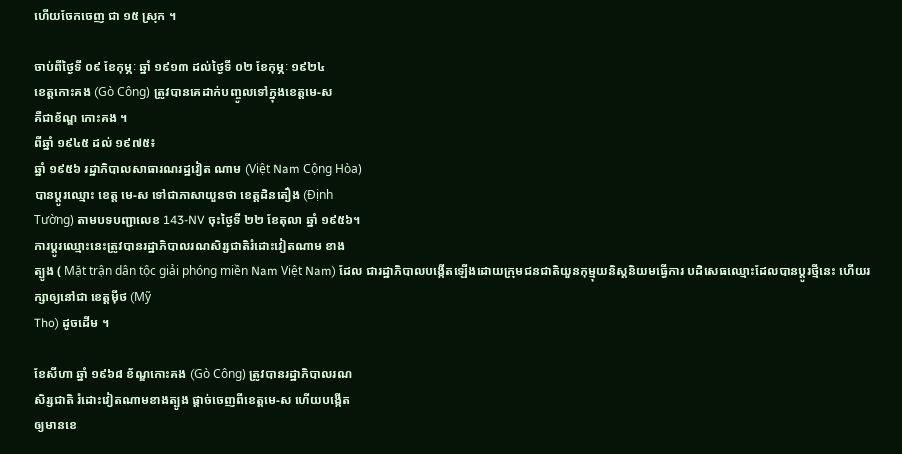ហើយចែកចេញ ជា ១៥ ស្រុក ។

ចាប់ពីថ្ងៃទី ០៩ ខែកុម្ភៈ ឆ្នាំ ១៩១៣ ដល់ថ្ងៃទី ០២ ខែកុម្ភៈ ១៩២៤
ខេត្តកោះគង (Gò Công) ត្រូវបានគេដាក់បញ្ចូលទៅក្នុងខេត្តមេ-ស
គឺជាខ័ណ្ឌ កោះគង ។
ពីឆ្នាំ ១៩៤៥ ដល់ ១៩៧៥៖
ឆ្នាំ ១៩៥៦ រដ្ឋាភិបាលសាធារណរដ្ឋវៀត ណាម (Việt Nam Cộng Hòa)
បានប្តូរឈ្មោះ ខេត្ត មេ-ស ទៅជាភាសាយួនថា ខេត្តដិនតឿង (Định
Tường) តាមបទបញ្ជាលេខ 143-NV ចុះថ្ងៃទី ២២ ខែតុលា ឆ្នាំ ១៩៥៦។
ការប្តូរឈ្មោះនេះត្រូវបានរដ្ឋាភិបាលរណសិរ្សជាតិរំដោះវៀតណាម ខាង
ត្បូង ( Mặt trận dân tộc giải phóng miền Nam Việt Nam) ដែល ជារដ្ឋាភិបាលបង្កើតឡើងដោយក្រុមជនជាតិយួនកុម្មុយនិស្តនិយមធ្វើការ បដិសេធឈ្មោះដែលបានប្តូរថ្មីនេះ ហើយរក្សាឲ្យនៅជា ខេត្តម៉ីថ (Mỹ
Tho) ដូចដើម ។

ខែសីហា ឆ្នាំ ១៩៦៨ ខ័ណ្ឌកោះគង (Gò Công) ត្រូវបានរដ្ឋាភិបាលរណ
សិរ្សជាតិ រំដោះវៀតណាមខាងត្បូង ផ្តាច់ចេញពីខេត្តមេ-ស ហើយបង្កើត
ឲ្យមានខេ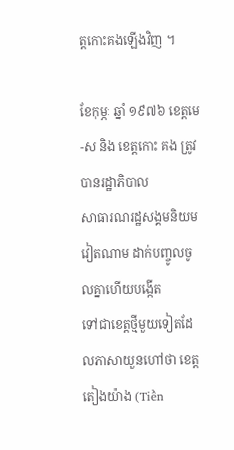ត្តកោះគងឡើងវិញ ។

ខែកុម្ភៈ ឆ្នាំ ១៩៧៦ ខេត្តមេ-ស និង ខេត្តកោះ គង ត្រូវបានរដ្ឋាភិបាល
សាធារណរដ្ឋសង្គមនិយមវៀតណាម ដាក់បញ្ចូលចូលគ្នាហើយបង្កើត
ទៅជាខេត្តថ្មីមួយទៀតដែលភាសាយួនហៅថា ខេត្តតៀងយ៉ាង (Tiền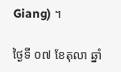Giang) ។

ថ្ងៃទី ០៧ ខែតុលា ឆ្នាំ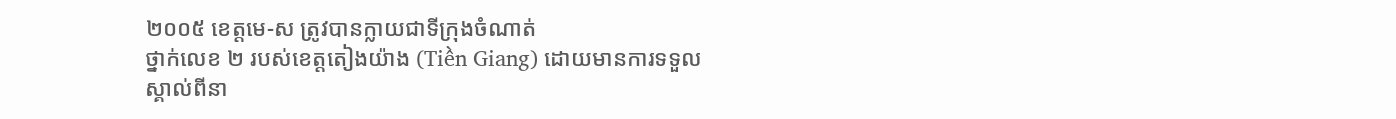២០០៥ ខេត្តមេ-ស ត្រូវបានក្លាយជាទីក្រុងចំណាត់
ថ្នាក់លេខ ២ របស់ខេត្តតៀងយ៉ាង (Tiền Giang) ដោយមានការទទួល
ស្គាល់ពីនា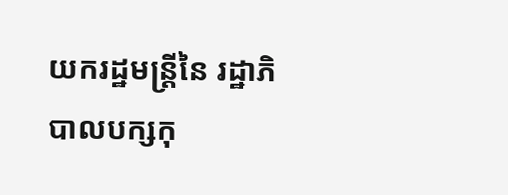យករដ្ឋមន្ត្រីនៃ រដ្ឋាភិបាលបក្សកុ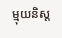ម្មុយនិស្ត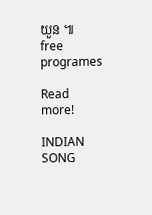យួន ៕
free programes

Read more!

INDIAN SONG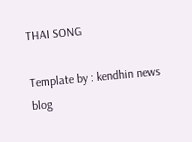THAI SONG

Template by : kendhin news blog